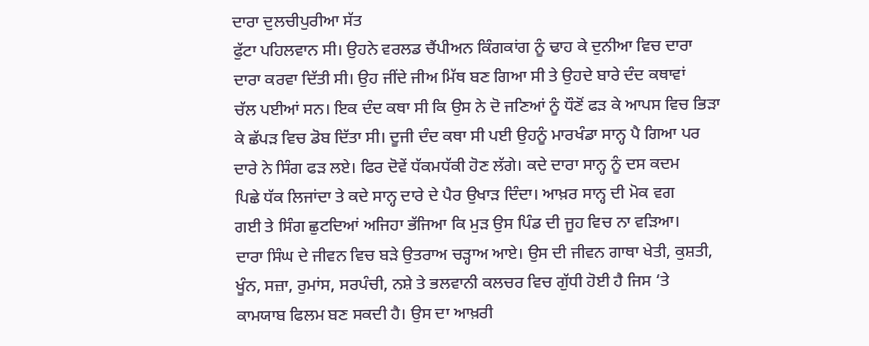ਦਾਰਾ ਦੁਲਚੀਪੁਰੀਆ ਸੱਤ
ਫੁੱਟਾ ਪਹਿਲਵਾਨ ਸੀ। ਉਹਨੇ ਵਰਲਡ ਚੈਂਪੀਅਨ ਕਿੰਗਕਾਂਗ ਨੂੰ ਢਾਹ ਕੇ ਦੁਨੀਆ ਵਿਚ ਦਾਰਾ
ਦਾਰਾ ਕਰਵਾ ਦਿੱਤੀ ਸੀ। ਉਹ ਜੀਂਦੇ ਜੀਅ ਮਿੱਥ ਬਣ ਗਿਆ ਸੀ ਤੇ ਉਹਦੇ ਬਾਰੇ ਦੰਦ ਕਥਾਵਾਂ
ਚੱਲ ਪਈਆਂ ਸਨ। ਇਕ ਦੰਦ ਕਥਾ ਸੀ ਕਿ ਉਸ ਨੇ ਦੋ ਜਣਿਆਂ ਨੂੰ ਧੌਣੋਂ ਫੜ ਕੇ ਆਪਸ ਵਿਚ ਭਿੜਾ
ਕੇ ਛੱਪੜ ਵਿਚ ਡੋਬ ਦਿੱਤਾ ਸੀ। ਦੂਜੀ ਦੰਦ ਕਥਾ ਸੀ ਪਈ ਉਹਨੂੰ ਮਾਰਖੰਡਾ ਸਾਨ੍ਹ ਪੈ ਗਿਆ ਪਰ
ਦਾਰੇ ਨੇ ਸਿੰਗ ਫੜ ਲਏ। ਫਿਰ ਦੋਵੇਂ ਧੱਕਮਧੱਕੀ ਹੋਣ ਲੱਗੇ। ਕਦੇ ਦਾਰਾ ਸਾਨ੍ਹ ਨੂੰ ਦਸ ਕਦਮ
ਪਿਛੇ ਧੱਕ ਲਿਜਾਂਦਾ ਤੇ ਕਦੇ ਸਾਨ੍ਹ ਦਾਰੇ ਦੇ ਪੈਰ ਉਖਾੜ ਦਿੰਦਾ। ਆਖ਼ਰ ਸਾਨ੍ਹ ਦੀ ਮੋਕ ਵਗ
ਗਈ ਤੇ ਸਿੰਗ ਛੁਟਦਿਆਂ ਅਜਿਹਾ ਭੱਜਿਆ ਕਿ ਮੁੜ ਉਸ ਪਿੰਡ ਦੀ ਜੂਹ ਵਿਚ ਨਾ ਵੜਿਆ।
ਦਾਰਾ ਸਿੰਘ ਦੇ ਜੀਵਨ ਵਿਚ ਬੜੇ ਉਤਰਾਅ ਚੜ੍ਹਾਅ ਆਏ। ਉਸ ਦੀ ਜੀਵਨ ਗਾਥਾ ਖੇਤੀ, ਕੁਸ਼ਤੀ,
ਖੂੰਨ, ਸਜ਼ਾ, ਰੁਮਾਂਸ, ਸਰਪੰਚੀ, ਨਸ਼ੇ ਤੇ ਭਲਵਾਨੀ ਕਲਚਰ ਵਿਚ ਗੁੱਧੀ ਹੋਈ ਹੈ ਜਿਸ ‘ਤੇ
ਕਾਮਯਾਬ ਫਿਲਮ ਬਣ ਸਕਦੀ ਹੈ। ਉਸ ਦਾ ਆਖ਼ਰੀ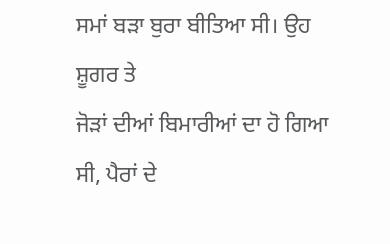ਸਮਾਂ ਬੜਾ ਬੁਰਾ ਬੀਤਿਆ ਸੀ। ਉਹ ਸ਼ੂਗਰ ਤੇ
ਜੋੜਾਂ ਦੀਆਂ ਬਿਮਾਰੀਆਂ ਦਾ ਹੋ ਗਿਆ ਸੀ, ਪੈਰਾਂ ਦੇ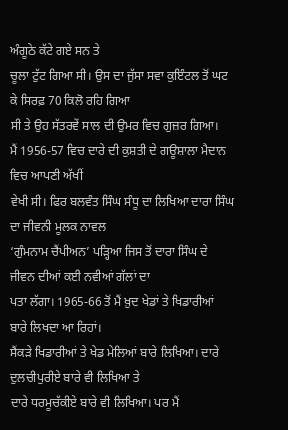ਅੰਗੂਠੇ ਕੱਟੇ ਗਏ ਸਨ ਤੇ
ਚੂਲਾ ਟੁੱਟ ਗਿਆ ਸੀ। ਉਸ ਦਾ ਜੁੱਸਾ ਸਵਾ ਕੁਇੰਟਲ ਤੋਂ ਘਟ ਕੇ ਸਿਰਫ਼ 70 ਕਿਲੋ ਰਹਿ ਗਿਆ
ਸੀ ਤੇ ਉਹ ਸੱਤਰਵੇਂ ਸਾਲ ਦੀ ਉਮਰ ਵਿਚ ਗੁਜ਼ਰ ਗਿਆ।
ਮੈਂ 1956-57 ਵਿਚ ਦਾਰੇ ਦੀ ਕੁਸ਼ਤੀ ਦੇ ਗਊਸ਼ਾਲਾ ਮੈਦਾਨ ਵਿਚ ਆਪਣੀ ਅੱਖੀਂ
ਵੇਖੀ ਸੀ। ਫਿਰ ਬਲਵੰਤ ਸਿੰਘ ਸੰਧੂ ਦਾ ਲਿਖਿਆ ਦਾਰਾ ਸਿੰਘ ਦਾ ਜੀਵਨੀ ਮੂਲਕ ਨਾਵਲ
‘ਗੁੰਮਨਾਮ ਚੈਂਪੀਅਨ’ ਪੜ੍ਹਿਆ ਜਿਸ ਤੋਂ ਦਾਰਾ ਸਿੰਘ ਦੇ ਜੀਵਨ ਦੀਆਂ ਕਈ ਨਵੀਆਂ ਗੱਲਾਂ ਦਾ
ਪਤਾ ਲੱਗਾ। 1965-66 ਤੋਂ ਮੈਂ ਖ਼ੁਦ ਖੇਡਾਂ ਤੇ ਖਿਡਾਰੀਆਂ ਬਾਰੇ ਲਿਖਦਾ ਆ ਰਿਹਾਂ।
ਸੈਂਕੜੇ ਖਿਡਾਰੀਆਂ ਤੇ ਖੇਡ ਮੇਲਿਆਂ ਬਾਰੇ ਲਿਖਿਆ। ਦਾਰੇ ਦੁਲਚੀਪੁਰੀਏ ਬਾਰੇ ਵੀ ਲਿਖਿਆ ਤੇ
ਦਾਰੇ ਧਰਮੂਚੱਕੀਏ ਬਾਰੇ ਵੀ ਲਿਖਿਆ। ਪਰ ਮੈਂ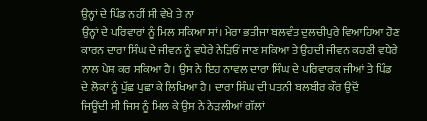ਉਨ੍ਹਾਂ ਦੇ ਪਿੰਡ ਨਹੀਂ ਸੀ ਵੇਖੇ ਤੇ ਨਾ
ਉਨ੍ਹਾਂ ਦੇ ਪਰਿਵਾਰਾਂ ਨੂੰ ਮਿਲ ਸਕਿਆ ਸਾਂ। ਮੇਰਾ ਭਤੀਜਾ ਬਲਵੰਤ ਦੁਲਚੀਪੁਰੇ ਵਿਆਹਿਆ ਹੋਣ
ਕਾਰਨ ਦਾਰਾ ਸਿੰਘ ਦੇ ਜੀਵਨ ਨੂੰ ਵਧੇਰੇ ਨੇੜਿਓਂ ਜਾਣ ਸਕਿਆ ਤੇ ਉਹਦੀ ਜੀਵਨ ਕਹਣੀ ਵਧੇਰੇ
ਨਾਲ ਪੇਸ਼ ਕਰ ਸਕਿਆ ਹੈ। ਉਸ ਨੇ ਇਹ ਨਾਵਲ ਦਾਰਾ ਸਿੰਘ ਦੇ ਪਰਿਵਾਰਕ ਜੀਆਂ ਤੇ ਪਿੰਡ
ਦੇ ਲੋਕਾਂ ਨੂੰ ਪੁੱਛ ਪੁਛਾ ਕੇ ਲਿਖਿਆ ਹੈ। ਦਾਰਾ ਸਿੰਘ ਦੀ ਪਤਨੀ ਬਲਬੀਰ ਕੌਰ ਉਦੋਂ
ਜਿਊਂਦੀ ਸੀ ਜਿਸ ਨੂੰ ਮਿਲ ਕੇ ਉਸ ਨੇ ਨੇੜਲੀਆਂ ਗੱਲਾਂ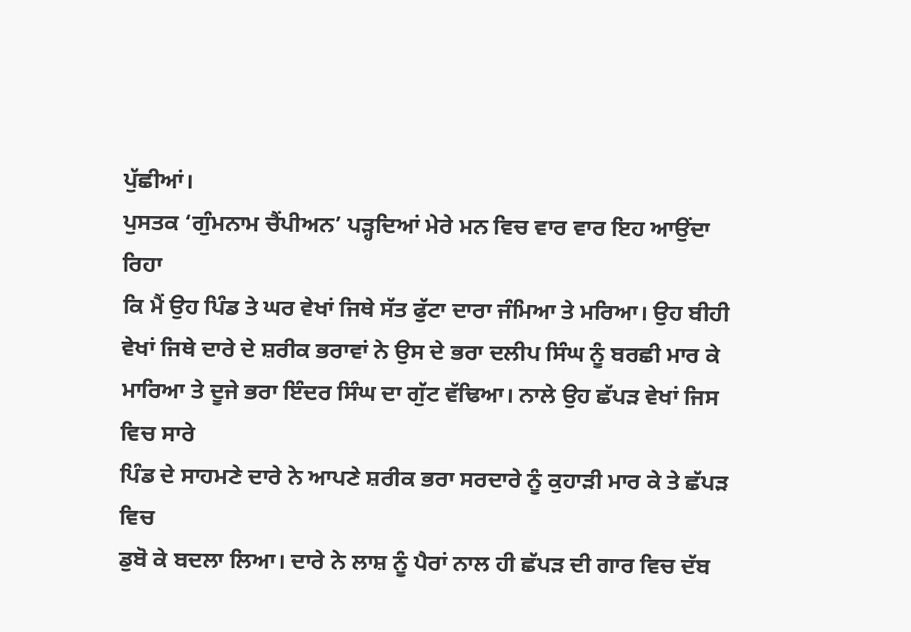ਪੁੱਛੀਆਂ।
ਪੁਸਤਕ ‘ਗੁੰਮਨਾਮ ਚੈਂਪੀਅਨ’ ਪੜ੍ਹਦਿਆਂ ਮੇਰੇ ਮਨ ਵਿਚ ਵਾਰ ਵਾਰ ਇਹ ਆਉਂਦਾ ਰਿਹਾ
ਕਿ ਮੈਂ ਉਹ ਪਿੰਡ ਤੇ ਘਰ ਵੇਖਾਂ ਜਿਥੇ ਸੱਤ ਫੁੱਟਾ ਦਾਰਾ ਜੰਮਿਆ ਤੇ ਮਰਿਆ। ਉਹ ਬੀਹੀ
ਵੇਖਾਂ ਜਿਥੇ ਦਾਰੇ ਦੇ ਸ਼ਰੀਕ ਭਰਾਵਾਂ ਨੇ ਉਸ ਦੇ ਭਰਾ ਦਲੀਪ ਸਿੰਘ ਨੂੰ ਬਰਛੀ ਮਾਰ ਕੇ
ਮਾਰਿਆ ਤੇ ਦੂਜੇ ਭਰਾ ਇੰਦਰ ਸਿੰਘ ਦਾ ਗੁੱਟ ਵੱਢਿਆ। ਨਾਲੇ ਉਹ ਛੱਪੜ ਵੇਖਾਂ ਜਿਸ ਵਿਚ ਸਾਰੇ
ਪਿੰਡ ਦੇ ਸਾਹਮਣੇ ਦਾਰੇ ਨੇ ਆਪਣੇ ਸ਼ਰੀਕ ਭਰਾ ਸਰਦਾਰੇ ਨੂੰ ਕੁਹਾੜੀ ਮਾਰ ਕੇ ਤੇ ਛੱਪੜ ਵਿਚ
ਡੁਬੋ ਕੇ ਬਦਲਾ ਲਿਆ। ਦਾਰੇ ਨੇ ਲਾਸ਼ ਨੂੰ ਪੈਰਾਂ ਨਾਲ ਹੀ ਛੱਪੜ ਦੀ ਗਾਰ ਵਿਚ ਦੱਬ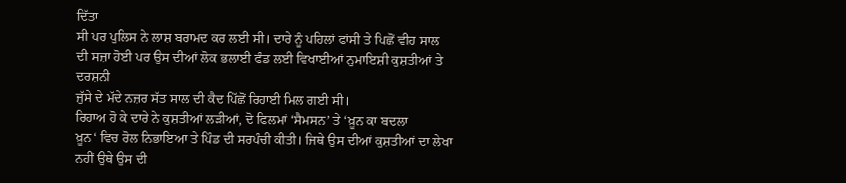ਦਿੱਤਾ
ਸੀ ਪਰ ਪੁਲਿਸ ਨੇ ਲਾਸ਼ ਬਰਾਮਦ ਕਰ ਲਈ ਸੀ। ਦਾਰੇ ਨੂੰ ਪਹਿਲਾਂ ਫਾਂਸੀ ਤੇ ਪਿਛੋਂ ਵੀਹ ਸਾਲ
ਦੀ ਸਜ਼ਾ ਹੋਈ ਪਰ ਉਸ ਦੀਆਂ ਲੋਕ ਭਲਾਈ ਫੰਡ ਲਈ ਵਿਖਾਈਆਂ ਨੁਮਾਇਸ਼ੀ ਕੁਸ਼ਤੀਆਂ ਤੇ ਦਰਸ਼ਨੀ
ਜੁੱਸੇ ਦੇ ਮੱਦੇ ਨਜ਼ਰ ਸੱਤ ਸਾਲ ਦੀ ਕੈਦ ਪਿੱਛੋਂ ਰਿਹਾਈ ਮਿਲ ਗਈ ਸੀ।
ਰਿਹਾਅ ਹੋ ਕੇ ਦਾਰੇ ਨੇ ਕੁਸ਼ਤੀਆਂ ਲੜੀਆਂ, ਦੋ ਫਿਲਮਾਂ ‘ਸੈਮਸਨ’ ਤੇ ‘ਖ਼ੂਨ ਕਾ ਬਦਲਾ
ਖ਼ੂਨ‘ ਵਿਚ ਰੋਲ ਨਿਭਾਇਆ ਤੇ ਪਿੰਡ ਦੀ ਸਰਪੰਚੀ ਕੀਤੀ। ਜਿਥੇ ਉਸ ਦੀਆਂ ਕੁਸ਼ਤੀਆਂ ਦਾ ਲੇਖਾ
ਨਹੀਂ ਉਥੇ ਉਸ ਦੀ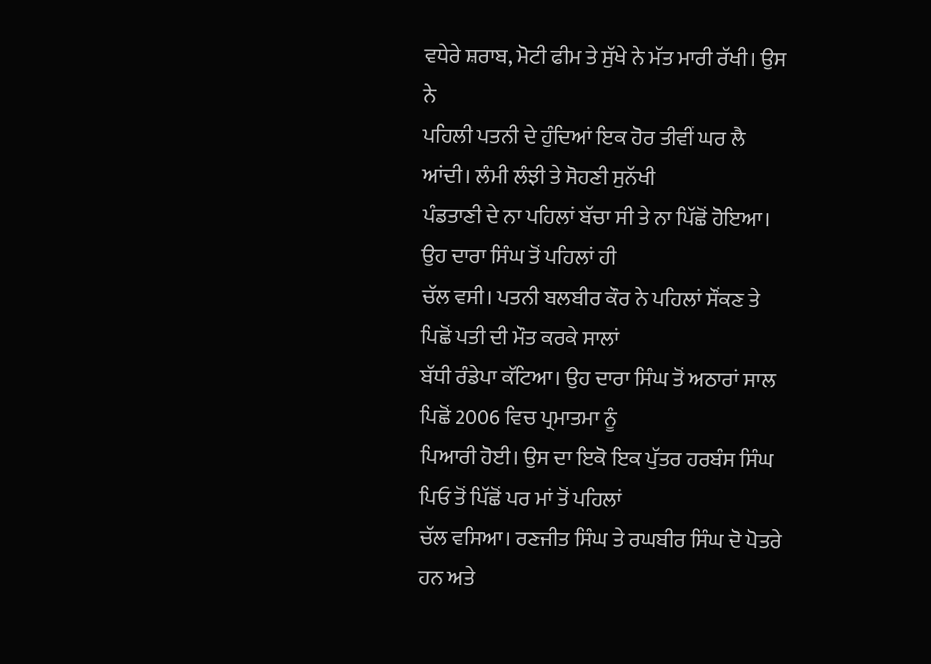ਵਧੇਰੇ ਸ਼ਰਾਬ, ਮੋਟੀ ਫੀਮ ਤੇ ਸੁੱਖੇ ਨੇ ਮੱਤ ਮਾਰੀ ਰੱਖੀ। ਉਸ ਨੇ
ਪਹਿਲੀ ਪਤਨੀ ਦੇ ਹੁੰਦਿਆਂ ਇਕ ਹੋਰ ਤੀਵੀਂ ਘਰ ਲੈ ਆਂਦੀ। ਲੰਮੀ ਲੰਝੀ ਤੇ ਸੋਹਣੀ ਸੁਨੱਖੀ
ਪੰਡਤਾਣੀ ਦੇ ਨਾ ਪਹਿਲਾਂ ਬੱਚਾ ਸੀ ਤੇ ਨਾ ਪਿੱਛੋਂ ਹੋਇਆ। ਉਹ ਦਾਰਾ ਸਿੰਘ ਤੋਂ ਪਹਿਲਾਂ ਹੀ
ਚੱਲ ਵਸੀ। ਪਤਨੀ ਬਲਬੀਰ ਕੌਰ ਨੇ ਪਹਿਲਾਂ ਸੌਂਕਣ ਤੇ ਪਿਛੋਂ ਪਤੀ ਦੀ ਮੌਤ ਕਰਕੇ ਸਾਲਾਂ
ਬੱਧੀ ਰੰਡੇਪਾ ਕੱਟਿਆ। ਉਹ ਦਾਰਾ ਸਿੰਘ ਤੋਂ ਅਠਾਰਾਂ ਸਾਲ ਪਿਛੋਂ 2006 ਵਿਚ ਪ੍ਰਮਾਤਮਾ ਨੂੰ
ਪਿਆਰੀ ਹੋਈ। ਉਸ ਦਾ ਇਕੋ ਇਕ ਪੁੱਤਰ ਹਰਬੰਸ ਸਿੰਘ ਪਿਓ ਤੋਂ ਪਿੱਛੋਂ ਪਰ ਮਾਂ ਤੋਂ ਪਹਿਲਾਂ
ਚੱਲ ਵਸਿਆ। ਰਣਜੀਤ ਸਿੰਘ ਤੇ ਰਘਬੀਰ ਸਿੰਘ ਦੋ ਪੋਤਰੇ ਹਨ ਅਤੇ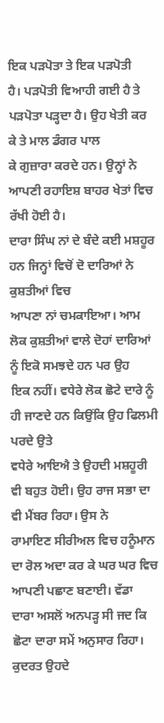ਇਕ ਪੜਪੋਤਾ ਤੇ ਇਕ ਪੜਪੋਤੀ
ਹੈ। ਪੜਪੋਤੀ ਵਿਆਹੀ ਗਈ ਹੈ ਤੇ ਪੜਪੋਤਾ ਪੜ੍ਹਦਾ ਹੈ। ਉਹ ਖੇਤੀ ਕਰ ਕੇ ਤੇ ਮਾਲ ਡੰਗਰ ਪਾਲ
ਕੇ ਗੁਜ਼ਾਰਾ ਕਰਦੇ ਹਨ। ਉਨ੍ਹਾਂ ਨੇ ਆਪਣੀ ਰਹਾਇਸ਼ ਬਾਹਰ ਖੇਤਾਂ ਵਿਚ ਰੱਖੀ ਹੋਈ ਹੈ।
ਦਾਰਾ ਸਿੰਘ ਨਾਂ ਦੇ ਬੰਦੇ ਕਈ ਮਸ਼ਹੂਰ ਹਨ ਜਿਨ੍ਹਾਂ ਵਿਚੋਂ ਦੋ ਦਾਰਿਆਂ ਨੇ ਕੁਸ਼ਤੀਆਂ ਵਿਚ
ਆਪਣਾ ਨਾਂ ਚਮਕਾਇਆ। ਆਮ ਲੋਕ ਕੁਸ਼ਤੀਆਂ ਵਾਲੇ ਦੋਹਾਂ ਦਾਰਿਆਂ ਨੂੰ ਇਕੋ ਸਮਝਦੇ ਹਨ ਪਰ ਉਹ
ਇਕ ਨਹੀਂ। ਵਧੇਰੇ ਲੋਕ ਛੋਟੇ ਦਾਰੇ ਨੂੰ ਹੀ ਜਾਣਦੇ ਹਨ ਕਿਉਂਕਿ ਉਹ ਫਿਲਮੀ ਪਰਦੇ ਉਤੇ
ਵਧੇਰੇ ਆਇਐ ਤੇ ਉਹਦੀ ਮਸ਼ਹੂਰੀ ਵੀ ਬਹੁਤ ਹੋਈ। ਉਹ ਰਾਜ ਸਭਾ ਦਾ ਵੀ ਮੈਂਬਰ ਰਿਹਾ। ਉਸ ਨੇ
ਰਾਮਾਇਣ ਸੀਰੀਅਲ ਵਿਚ ਹਨੂੰਮਾਨ ਦਾ ਰੋਲ ਅਦਾ ਕਰ ਕੇ ਘਰ ਘਰ ਵਿਚ ਆਪਣੀ ਪਛਾਣ ਬਣਾਈ। ਵੱਡਾ
ਦਾਰਾ ਅਸਲੋਂ ਅਨਪੜ੍ਹ ਸੀ ਜਦ ਕਿ ਛੋਟਾ ਦਾਰਾ ਸਮੇਂ ਅਨੁਸਾਰ ਰਿਹਾ। ਕੁਦਰਤ ਉਹਦੇ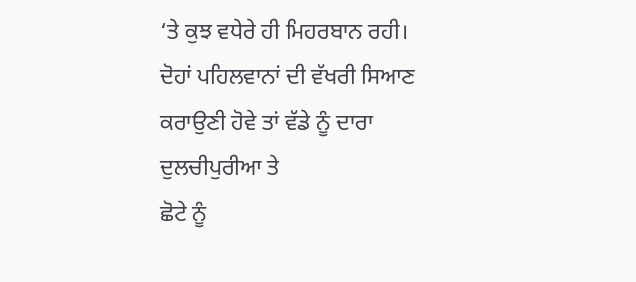‘ਤੇ ਕੁਝ ਵਧੇਰੇ ਹੀ ਮਿਹਰਬਾਨ ਰਹੀ।
ਦੋਹਾਂ ਪਹਿਲਵਾਨਾਂ ਦੀ ਵੱਖਰੀ ਸਿਆਣ ਕਰਾਉਣੀ ਹੋਵੇ ਤਾਂ ਵੱਡੇ ਨੂੰ ਦਾਰਾ ਦੁਲਚੀਪੁਰੀਆ ਤੇ
ਛੋਟੇ ਨੂੰ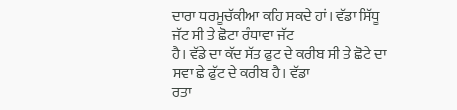ਦਾਰਾ ਧਰਮੂਚੱਕੀਆ ਕਹਿ ਸਕਦੇ ਹਾਂ। ਵੱਡਾ ਸਿੱਧੂ ਜੱਟ ਸੀ ਤੇ ਛੋਟਾ ਰੰਧਾਵਾ ਜੱਟ
ਹੈ। ਵੱਡੇ ਦਾ ਕੱਦ ਸੱਤ ਫੁਟ ਦੇ ਕਰੀਬ ਸੀ ਤੇ ਛੋਟੇ ਦਾ ਸਵਾ ਛੇ ਫੁੱਟ ਦੇ ਕਰੀਬ ਹੈ। ਵੱਡਾ
ਰਤਾ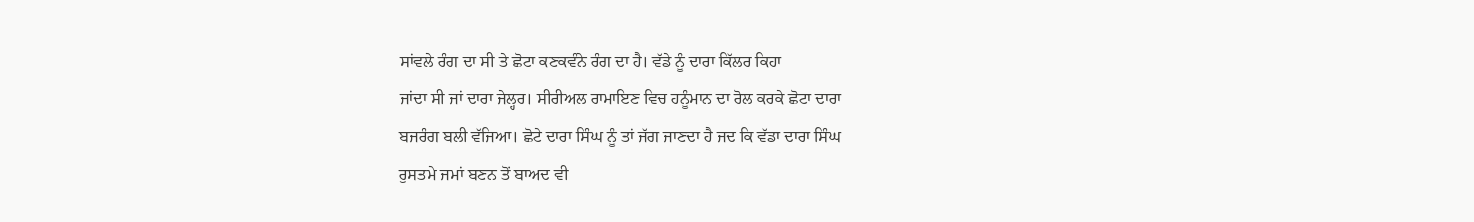ਸਾਂਵਲੇ ਰੰਗ ਦਾ ਸੀ ਤੇ ਛੋਟਾ ਕਣਕਵੰਨੇ ਰੰਗ ਦਾ ਹੈ। ਵੱਡੇ ਨੂੰ ਦਾਰਾ ਕਿੱਲਰ ਕਿਹਾ
ਜਾਂਦਾ ਸੀ ਜਾਂ ਦਾਰਾ ਜੇਲ੍ਹਰ। ਸੀਰੀਅਲ ਰਾਮਾਇਣ ਵਿਚ ਹਨੂੰਮਾਨ ਦਾ ਰੋਲ ਕਰਕੇ ਛੋਟਾ ਦਾਰਾ
ਬਜਰੰਗ ਬਲੀ ਵੱਜਿਆ। ਛੋਟੇ ਦਾਰਾ ਸਿੰਘ ਨੂੰ ਤਾਂ ਜੱਗ ਜਾਣਦਾ ਹੈ ਜਦ ਕਿ ਵੱਡਾ ਦਾਰਾ ਸਿੰਘ
ਰੁਸਤਮੇ ਜਮਾਂ ਬਣਨ ਤੋਂ ਬਾਅਦ ਵੀ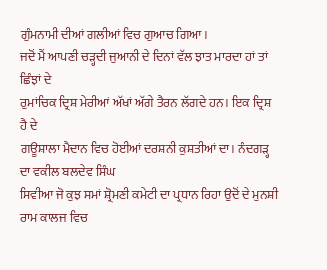ਗੁੰਮਨਾਮੀ ਦੀਆਂ ਗਲੀਆਂ ਵਿਚ ਗੁਆਚ ਗਿਆ।
ਜਦੋਂ ਮੈਂ ਆਪਣੀ ਚੜ੍ਹਦੀ ਜੁਆਨੀ ਦੇ ਦਿਨਾਂ ਵੱਲ ਝਾਤ ਮਾਰਦਾ ਹਾਂ ਤਾਂ ਛਿੰਝਾਂ ਦੇ
ਰੁਮਾਂਚਿਕ ਦ੍ਰਿਸ਼ ਮੇਰੀਆਂ ਅੱਖਾਂ ਅੱਗੇ ਤੈਰਨ ਲੱਗਦੇ ਹਨ। ਇਕ ਦ੍ਰਿਸ਼ ਹੈ ਦੇ
ਗਊਸ਼ਾਲਾ ਮੈਦਾਨ ਵਿਚ ਹੋਈਆਂ ਦਰਸ਼ਨੀ ਕੁਸ਼ਤੀਆਂ ਦਾ। ਨੰਦਗੜ੍ਹ ਦਾ ਵਕੀਲ ਬਲਦੇਵ ਸਿੰਘ
ਸਿਵੀਆ ਜੋ ਕੁਝ ਸਮਾਂ ਸ਼੍ਰੋਮਣੀ ਕਮੇਟੀ ਦਾ ਪ੍ਰਧਾਨ ਰਿਹਾ ਉਦੋਂ ਦੇ ਮੁਨਸ਼ੀ
ਰਾਮ ਕਾਲਜ ਵਿਚ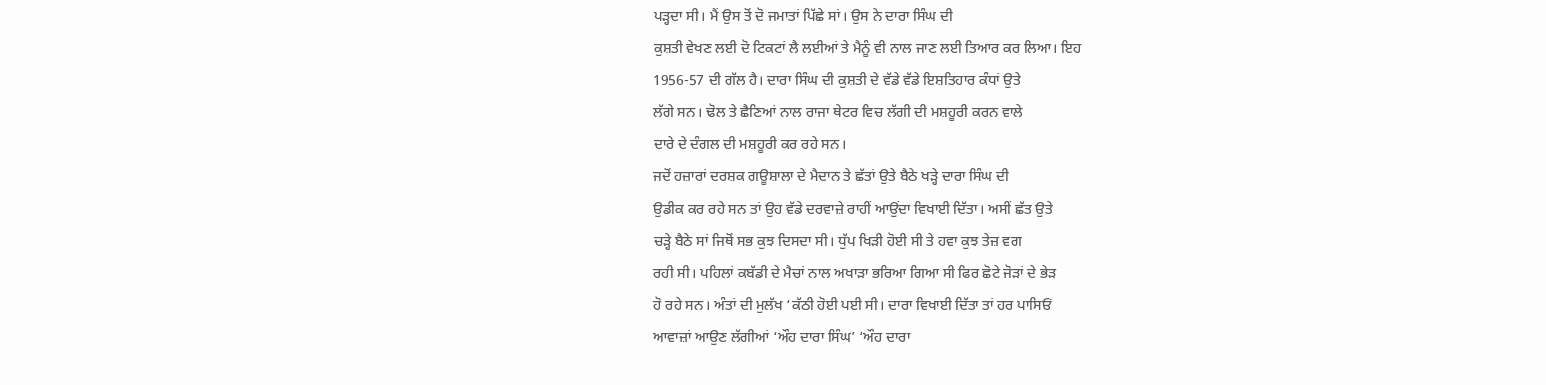ਪੜ੍ਹਦਾ ਸੀ। ਮੈਂ ਉਸ ਤੋਂ ਦੋ ਜਮਾਤਾਂ ਪਿੱਛੇ ਸਾਂ। ਉਸ ਨੇ ਦਾਰਾ ਸਿੰਘ ਦੀ
ਕੁਸ਼ਤੀ ਵੇਖਣ ਲਈ ਦੋ ਟਿਕਟਾਂ ਲੈ ਲਈਆਂ ਤੇ ਮੈਨੂੰ ਵੀ ਨਾਲ ਜਾਣ ਲਈ ਤਿਆਰ ਕਰ ਲਿਆ। ਇਹ
1956-57 ਦੀ ਗੱਲ ਹੈ। ਦਾਰਾ ਸਿੰਘ ਦੀ ਕੁਸ਼ਤੀ ਦੇ ਵੱਡੇ ਵੱਡੇ ਇਸ਼ਤਿਹਾਰ ਕੰਧਾਂ ਉਤੇ
ਲੱਗੇ ਸਨ। ਢੋਲ ਤੇ ਛੈਣਿਆਂ ਨਾਲ ਰਾਜਾ ਥੇਟਰ ਵਿਚ ਲੱਗੀ ਦੀ ਮਸ਼ਹੂਰੀ ਕਰਨ ਵਾਲੇ
ਦਾਰੇ ਦੇ ਦੰਗਲ ਦੀ ਮਸ਼ਹੂਰੀ ਕਰ ਰਹੇ ਸਨ।
ਜਦੋਂ ਹਜ਼ਾਰਾਂ ਦਰਸ਼ਕ ਗਊਸ਼ਾਲਾ ਦੇ ਮੈਦਾਨ ਤੇ ਛੱਤਾਂ ਉਤੇ ਬੈਠੇ ਖੜ੍ਹੇ ਦਾਰਾ ਸਿੰਘ ਦੀ
ਉਡੀਕ ਕਰ ਰਹੇ ਸਨ ਤਾਂ ਉਹ ਵੱਡੇ ਦਰਵਾਜ਼ੇ ਰਾਹੀਂ ਆਉਂਦਾ ਵਿਖਾਈ ਦਿੱਤਾ। ਅਸੀਂ ਛੱਤ ਉਤੇ
ਚੜ੍ਹੇ ਬੈਠੇ ਸਾਂ ਜਿਥੋਂ ਸਭ ਕੁਝ ਦਿਸਦਾ ਸੀ। ਧੁੱਪ ਖਿੜੀ ਹੋਈ ਸੀ ਤੇ ਹਵਾ ਕੁਝ ਤੇਜ਼ ਵਗ
ਰਹੀ ਸੀ। ਪਹਿਲਾਂ ਕਬੱਡੀ ਦੇ ਮੈਚਾਂ ਨਾਲ ਅਖਾੜਾ ਭਰਿਆ ਗਿਆ ਸੀ ਫਿਰ ਛੋਟੇ ਜੋੜਾਂ ਦੇ ਭੇੜ
ਹੋ ਰਹੇ ਸਨ। ਅੰਤਾਂ ਦੀ ਮੁਲੱਖ ‘ਕੱਠੀ ਹੋਈ ਪਈ ਸੀ। ਦਾਰਾ ਵਿਖਾਈ ਦਿੱਤਾ ਤਾਂ ਹਰ ਪਾਸਿਓਂ
ਆਵਾਜ਼ਾਂ ਆਉਣ ਲੱਗੀਆਂ ‘ਔਹ ਦਾਰਾ ਸਿੰਘ’ ‘ਔਹ ਦਾਰਾ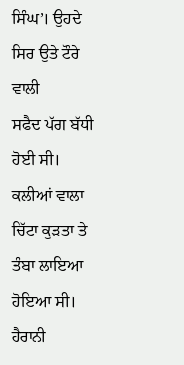ਸਿੰਘ’। ਉਹਦੇ ਸਿਰ ਉਤੇ ਟੌਰੇ ਵਾਲੀ
ਸਫੈਦ ਪੱਗ ਬੱਧੀ ਹੋਈ ਸੀ। ਕਲੀਆਂ ਵਾਲਾ ਚਿੱਟਾ ਕੁੜਤਾ ਤੇ ਤੰਬਾ ਲਾਇਆ ਹੋਇਆ ਸੀ। ਹੈਰਾਨੀ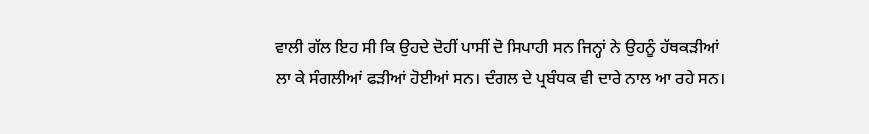ਵਾਲੀ ਗੱਲ ਇਹ ਸੀ ਕਿ ਉਹਦੇ ਦੋਹੀਂ ਪਾਸੀਂ ਦੋ ਸਿਪਾਹੀ ਸਨ ਜਿਨ੍ਹਾਂ ਨੇ ਉਹਨੂੰ ਹੱਥਕੜੀਆਂ
ਲਾ ਕੇ ਸੰਗਲੀਆਂ ਫੜੀਆਂ ਹੋਈਆਂ ਸਨ। ਦੰਗਲ ਦੇ ਪ੍ਰਬੰਧਕ ਵੀ ਦਾਰੇ ਨਾਲ ਆ ਰਹੇ ਸਨ।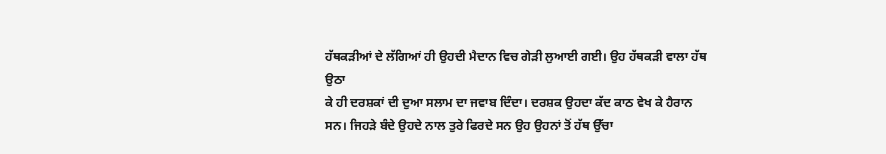ਹੱਥਕੜੀਆਂ ਦੇ ਲੱਗਿਆਂ ਹੀ ਉਹਦੀ ਮੈਦਾਨ ਵਿਚ ਗੇੜੀ ਲੁਆਈ ਗਈ। ਉਹ ਹੱਥਕੜੀ ਵਾਲਾ ਹੱਥ ਉਠਾ
ਕੇ ਹੀ ਦਰਸ਼ਕਾਂ ਦੀ ਦੁਆ ਸਲਾਮ ਦਾ ਜਵਾਬ ਦਿੰਦਾ। ਦਰਸ਼ਕ ਉਹਦਾ ਕੱਦ ਕਾਠ ਵੇਖ ਕੇ ਹੈਰਾਨ
ਸਨ। ਜਿਹੜੇ ਬੰਦੇ ਉਹਦੇ ਨਾਲ ਤੁਰੇ ਫਿਰਦੇ ਸਨ ਉਹ ਉਹਨਾਂ ਤੋਂ ਹੱਥ ਉੱਚਾ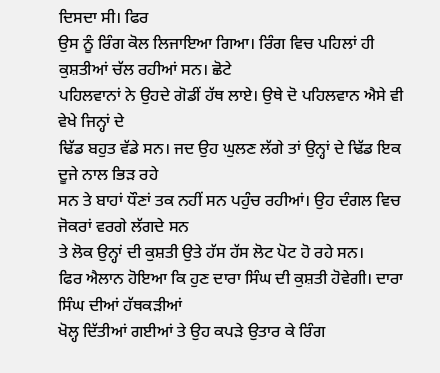ਦਿਸਦਾ ਸੀ। ਫਿਰ
ਉਸ ਨੂੰ ਰਿੰਗ ਕੋਲ ਲਿਜਾਇਆ ਗਿਆ। ਰਿੰਗ ਵਿਚ ਪਹਿਲਾਂ ਹੀ ਕੁਸ਼ਤੀਆਂ ਚੱਲ ਰਹੀਆਂ ਸਨ। ਛੋਟੇ
ਪਹਿਲਵਾਨਾਂ ਨੇ ਉਹਦੇ ਗੋਡੀਂ ਹੱਥ ਲਾਏ। ਉਥੇ ਦੋ ਪਹਿਲਵਾਨ ਐਸੇ ਵੀ ਵੇਖੇ ਜਿਨ੍ਹਾਂ ਦੇ
ਢਿੱਡ ਬਹੁਤ ਵੱਡੇ ਸਨ। ਜਦ ਉਹ ਘੁਲਣ ਲੱਗੇ ਤਾਂ ਉਨ੍ਹਾਂ ਦੇ ਢਿੱਡ ਇਕ ਦੂਜੇ ਨਾਲ ਭਿੜ ਰਹੇ
ਸਨ ਤੇ ਬਾਹਾਂ ਧੌਣਾਂ ਤਕ ਨਹੀਂ ਸਨ ਪਹੁੰਚ ਰਹੀਆਂ। ਉਹ ਦੰਗਲ ਵਿਚ ਜੋਕਰਾਂ ਵਰਗੇ ਲੱਗਦੇ ਸਨ
ਤੇ ਲੋਕ ਉਨ੍ਹਾਂ ਦੀ ਕੁਸ਼ਤੀ ਉਤੇ ਹੱਸ ਹੱਸ ਲੋਟ ਪੋਟ ਹੋ ਰਹੇ ਸਨ।
ਫਿਰ ਐਲਾਨ ਹੋਇਆ ਕਿ ਹੁਣ ਦਾਰਾ ਸਿੰਘ ਦੀ ਕੁਸ਼ਤੀ ਹੋਵੇਗੀ। ਦਾਰਾ ਸਿੰਘ ਦੀਆਂ ਹੱਥਕੜੀਆਂ
ਖੋਲ੍ਹ ਦਿੱਤੀਆਂ ਗਈਆਂ ਤੇ ਉਹ ਕਪੜੇ ਉਤਾਰ ਕੇ ਰਿੰਗ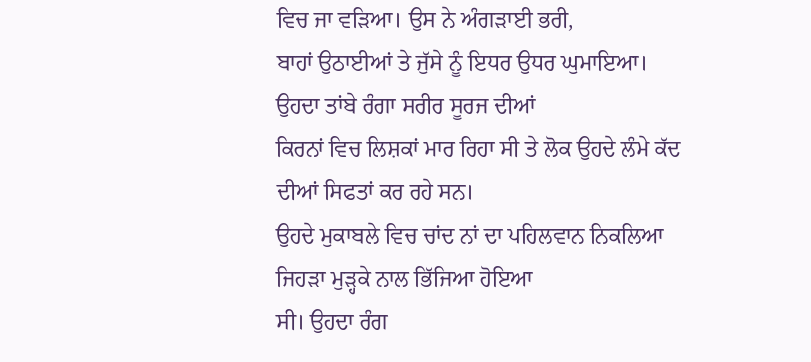ਵਿਚ ਜਾ ਵੜਿਆ। ਉਸ ਨੇ ਅੰਗੜਾਈ ਭਰੀ,
ਬਾਹਾਂ ਉਠਾਈਆਂ ਤੇ ਜੁੱਸੇ ਨੂੰ ਇਧਰ ਉਧਰ ਘੁਮਾਇਆ। ਉਹਦਾ ਤਾਂਬੇ ਰੰਗਾ ਸਰੀਰ ਸੂਰਜ ਦੀਆਂ
ਕਿਰਨਾਂ ਵਿਚ ਲਿਸ਼ਕਾਂ ਮਾਰ ਰਿਹਾ ਸੀ ਤੇ ਲੋਕ ਉਹਦੇ ਲੰਮੇ ਕੱਦ ਦੀਆਂ ਸਿਫਤਾਂ ਕਰ ਰਹੇ ਸਨ।
ਉਹਦੇ ਮੁਕਾਬਲੇ ਵਿਚ ਚਾਂਦ ਨਾਂ ਦਾ ਪਹਿਲਵਾਨ ਨਿਕਲਿਆ ਜਿਹੜਾ ਮੁੜ੍ਹਕੇ ਨਾਲ ਭਿੱਜਿਆ ਹੋਇਆ
ਸੀ। ਉਹਦਾ ਰੰਗ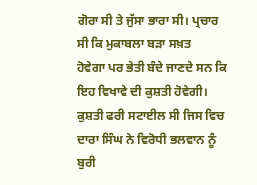ਗੋਰਾ ਸੀ ਤੇ ਜੁੱਸਾ ਭਾਰਾ ਸੀ। ਪ੍ਰਚਾਰ ਸੀ ਕਿ ਮੁਕਾਬਲਾ ਬੜਾ ਸਖ਼ਤ
ਹੋਵੇਗਾ ਪਰ ਭੇਤੀ ਬੰਦੇ ਜਾਣਦੇ ਸਨ ਕਿ ਇਹ ਵਿਖਾਵੇ ਦੀ ਕੁਸ਼ਤੀ ਹੋਵੇਗੀ।
ਕੁਸ਼ਤੀ ਫਰੀ ਸਟਾਈਲ ਸੀ ਜਿਸ ਵਿਚ ਦਾਰਾ ਸਿੰਘ ਨੇ ਵਿਰੋਧੀ ਭਲਵਾਨ ਨੂੰ ਬੁਰੀ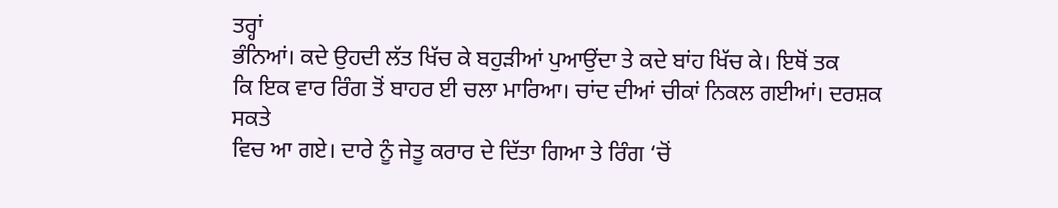ਤਰ੍ਹਾਂ
ਭੰਨਿਆਂ। ਕਦੇ ਉਹਦੀ ਲੱਤ ਖਿੱਚ ਕੇ ਬਹੁੜੀਆਂ ਪੁਆਉਂਦਾ ਤੇ ਕਦੇ ਬਾਂਹ ਖਿੱਚ ਕੇ। ਇਥੋਂ ਤਕ
ਕਿ ਇਕ ਵਾਰ ਰਿੰਗ ਤੋਂ ਬਾਹਰ ਈ ਚਲਾ ਮਾਰਿਆ। ਚਾਂਦ ਦੀਆਂ ਚੀਕਾਂ ਨਿਕਲ ਗਈਆਂ। ਦਰਸ਼ਕ ਸਕਤੇ
ਵਿਚ ਆ ਗਏ। ਦਾਰੇ ਨੂੰ ਜੇਤੂ ਕਰਾਰ ਦੇ ਦਿੱਤਾ ਗਿਆ ਤੇ ਰਿੰਗ ‘ਚੋਂ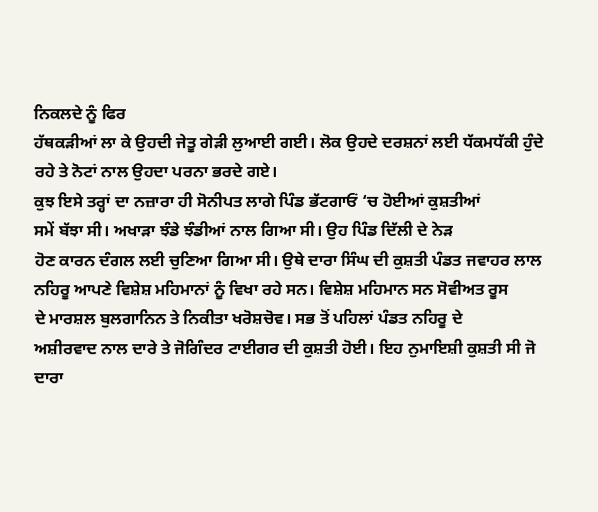ਨਿਕਲਦੇ ਨੂੰ ਫਿਰ
ਹੱਥਕੜੀਆਂ ਲਾ ਕੇ ਉਹਦੀ ਜੇਤੂ ਗੇੜੀ ਲੁਆਈ ਗਈ। ਲੋਕ ਉਹਦੇ ਦਰਸ਼ਨਾਂ ਲਈ ਧੱਕਮਧੱਕੀ ਹੁੰਦੇ
ਰਹੇ ਤੇ ਨੋਟਾਂ ਨਾਲ ਉਹਦਾ ਪਰਨਾ ਭਰਦੇ ਗਏ।
ਕੁਝ ਇਸੇ ਤਰ੍ਹਾਂ ਦਾ ਨਜ਼ਾਰਾ ਹੀ ਸੋਨੀਪਤ ਲਾਗੇ ਪਿੰਡ ਭੱਟਗਾਓਂ ‘ਚ ਹੋਈਆਂ ਕੁਸ਼ਤੀਆਂ
ਸਮੇਂ ਬੱਝਾ ਸੀ। ਅਖਾੜਾ ਝੰਡੇ ਝੰਡੀਆਂ ਨਾਲ ਗਿਆ ਸੀ। ਉਹ ਪਿੰਡ ਦਿੱਲੀ ਦੇ ਨੇੜ
ਹੋਣ ਕਾਰਨ ਦੰਗਲ ਲਈ ਚੁਣਿਆ ਗਿਆ ਸੀ। ਉਥੇ ਦਾਰਾ ਸਿੰਘ ਦੀ ਕੁਸ਼ਤੀ ਪੰਡਤ ਜਵਾਹਰ ਲਾਲ
ਨਹਿਰੂ ਆਪਣੇ ਵਿਸ਼ੇਸ਼ ਮਹਿਮਾਨਾਂ ਨੂੰ ਵਿਖਾ ਰਹੇ ਸਨ। ਵਿਸ਼ੇਸ਼ ਮਹਿਮਾਨ ਸਨ ਸੋਵੀਅਤ ਰੂਸ
ਦੇ ਮਾਰਸ਼ਲ ਬੁਲਗਾਨਿਨ ਤੇ ਨਿਕੀਤਾ ਖਰੋਸ਼ਚੋਵ। ਸਭ ਤੋਂ ਪਹਿਲਾਂ ਪੰਡਤ ਨਹਿਰੂ ਦੇ
ਅਸ਼ੀਰਵਾਦ ਨਾਲ ਦਾਰੇ ਤੇ ਜੋਗਿੰਦਰ ਟਾਈਗਰ ਦੀ ਕੁਸ਼ਤੀ ਹੋਈ। ਇਹ ਨੁਮਾਇਸ਼ੀ ਕੁਸ਼ਤੀ ਸੀ ਜੋ
ਦਾਰਾ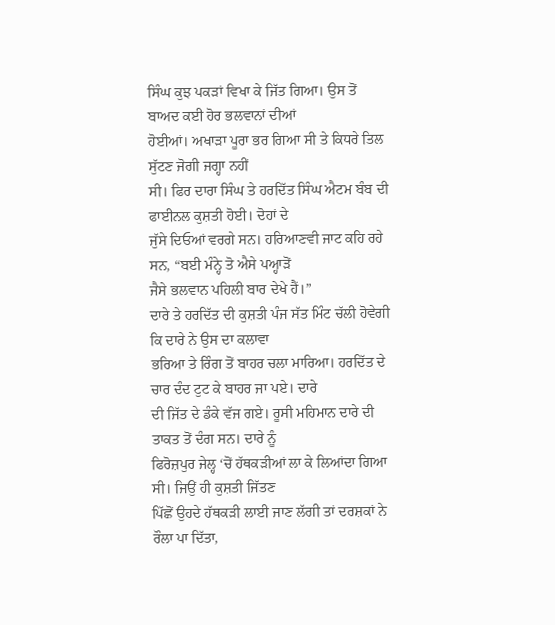ਸਿੰਘ ਕੁਝ ਪਕੜਾਂ ਵਿਖਾ ਕੇ ਜਿੱਤ ਗਿਆ। ਉਸ ਤੋਂ ਬਾਅਦ ਕਈ ਹੋਰ ਭਲਵਾਨਾਂ ਦੀਆਂ
ਹੋਈਆਂ। ਅਖਾੜਾ ਪੂਰਾ ਭਰ ਗਿਆ ਸੀ ਤੇ ਕਿਧਰੇ ਤਿਲ ਸੁੱਟਣ ਜੋਗੀ ਜਗ੍ਹਾ ਨਹੀਂ
ਸੀ। ਫਿਰ ਦਾਰਾ ਸਿੰਘ ਤੇ ਹਰਦਿੱਤ ਸਿੰਘ ਐਟਮ ਬੰਬ ਦੀ ਫਾਈਨਲ ਕੁਸ਼ਤੀ ਹੋਈ। ਦੋਹਾਂ ਦੇ
ਜੁੱਸੇ ਦਿਓਆਂ ਵਰਗੇ ਸਨ। ਹਰਿਆਣਵੀ ਜਾਟ ਕਹਿ ਰਹੇ ਸਨ, “ਬਈ ਮੰਨ੍ਹੇ ਤੋ ਐਸੇ ਪਅ੍ਹਾੜੋਂ
ਜੈਸੇ ਭਲਵਾਨ ਪਹਿਲੀ ਬਾਰ ਦੇਖੇ ਹੈਂ।”
ਦਾਰੇ ਤੇ ਹਰਦਿੱਤ ਦੀ ਕੁਸ਼ਤੀ ਪੰਜ ਸੱਤ ਮਿੰਟ ਚੱਲੀ ਹੋਵੇਗੀ ਕਿ ਦਾਰੇ ਨੇ ਉਸ ਦਾ ਕਲਾਵਾ
ਭਰਿਆ ਤੇ ਰਿੰਗ ਤੋਂ ਬਾਹਰ ਚਲਾ ਮਾਰਿਆ। ਹਰਦਿੱਤ ਦੇ ਚਾਰ ਦੰਦ ਟੁਟ ਕੇ ਬਾਹਰ ਜਾ ਪਏ। ਦਾਰੇ
ਦੀ ਜਿੱਤ ਦੇ ਡੰਕੇ ਵੱਜ ਗਏ। ਰੂਸੀ ਮਹਿਮਾਨ ਦਾਰੇ ਦੀ ਤਾਕਤ ਤੋਂ ਦੰਗ ਸਨ। ਦਾਰੇ ਨੂੰ
ਫਿਰੋਜ਼ਪੁਰ ਜੇਲ੍ਹ ‘ਚੋਂ ਹੱਥਕੜੀਆਂ ਲਾ ਕੇ ਲਿਆਂਦਾ ਗਿਆ ਸੀ। ਜਿਉਂ ਹੀ ਕੁਸ਼ਤੀ ਜਿੱਤਣ
ਪਿੱਛੋਂ ਉਹਦੇ ਹੱਥਕੜੀ ਲਾਈ ਜਾਣ ਲੱਗੀ ਤਾਂ ਦਰਸ਼ਕਾਂ ਨੇ ਰੌਲਾ ਪਾ ਦਿੱਤਾ,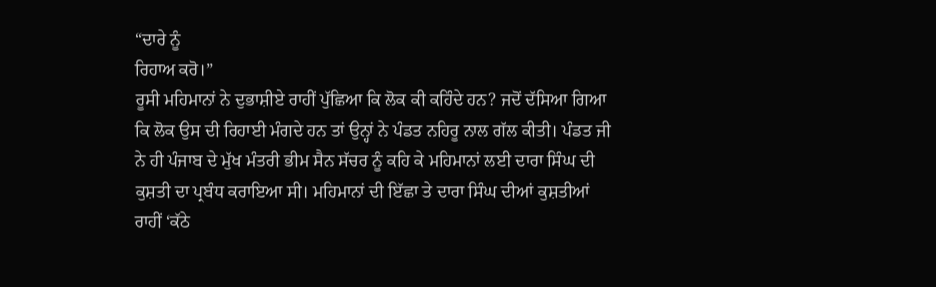“ਦਾਰੇ ਨੂੰ
ਰਿਹਾਅ ਕਰੋ।”
ਰੂਸੀ ਮਹਿਮਾਨਾਂ ਨੇ ਦੁਭਾਸ਼ੀਏ ਰਾਹੀਂ ਪੁੱਛਿਆ ਕਿ ਲੋਕ ਕੀ ਕਹਿੰਦੇ ਹਨ? ਜਦੋਂ ਦੱਸਿਆ ਗਿਆ
ਕਿ ਲੋਕ ਉਸ ਦੀ ਰਿਹਾਈ ਮੰਗਦੇ ਹਨ ਤਾਂ ਉਨ੍ਹਾਂ ਨੇ ਪੰਡਤ ਨਹਿਰੂ ਨਾਲ ਗੱਲ ਕੀਤੀ। ਪੰਡਤ ਜੀ
ਨੇ ਹੀ ਪੰਜਾਬ ਦੇ ਮੁੱਖ ਮੰਤਰੀ ਭੀਮ ਸੈਨ ਸੱਚਰ ਨੂੰ ਕਹਿ ਕੇ ਮਹਿਮਾਨਾਂ ਲਈ ਦਾਰਾ ਸਿੰਘ ਦੀ
ਕੁਸ਼ਤੀ ਦਾ ਪ੍ਰਬੰਧ ਕਰਾਇਆ ਸੀ। ਮਹਿਮਾਨਾਂ ਦੀ ਇੱਛਾ ਤੇ ਦਾਰਾ ਸਿੰਘ ਦੀਆਂ ਕੁਸ਼ਤੀਆਂ
ਰਾਹੀਂ ‘ਕੱਠੇ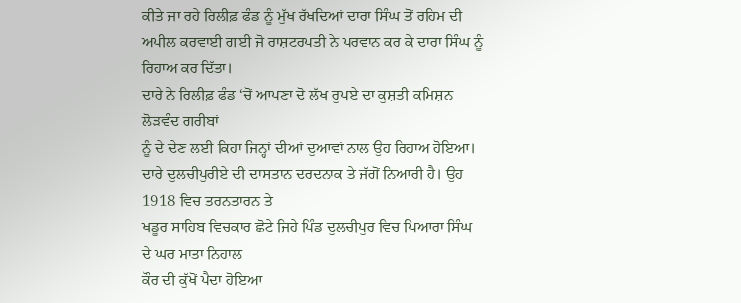ਕੀਤੇ ਜਾ ਰਹੇ ਰਿਲੀਫ਼ ਫੰਡ ਨੂੰ ਮੁੱਖ ਰੱਖਦਿਆਂ ਦਾਰਾ ਸਿੰਘ ਤੋਂ ਰਹਿਮ ਦੀ
ਅਪੀਲ ਕਰਵਾਈ ਗਈ ਜੋ ਰਾਸ਼ਟਰਪਤੀ ਨੇ ਪਰਵਾਨ ਕਰ ਕੇ ਦਾਰਾ ਸਿੰਘ ਨੂੰ ਰਿਹਾਅ ਕਰ ਦਿੱਤਾ।
ਦਾਰੇ ਨੇ ਰਿਲੀਫ਼ ਫੰਡ ‘ਚੋਂ ਆਪਣਾ ਦੋ ਲੱਖ ਰੁਪਏ ਦਾ ਕੁਸ਼ਤੀ ਕਮਿਸ਼ਨ ਲੋੜਵੰਦ ਗਰੀਬਾਂ
ਨੂੰ ਦੇ ਦੇਣ ਲਈ ਕਿਹਾ ਜਿਨ੍ਹਾਂ ਦੀਆਂ ਦੁਆਵਾਂ ਨਾਲ ਉਹ ਰਿਹਾਅ ਹੋਇਆ।
ਦਾਰੇ ਦੁਲਚੀਪੁਰੀਏ ਦੀ ਦਾਸਤਾਨ ਦਰਦਨਾਕ ਤੇ ਜੱਗੋਂ ਨਿਆਰੀ ਹੈ। ਉਹ 1918 ਵਿਚ ਤਰਨਤਾਰਨ ਤੇ
ਖਡੂਰ ਸਾਹਿਬ ਵਿਚਕਾਰ ਛੋਟੇ ਜਿਹੇ ਪਿੰਡ ਦੁਲਚੀਪੁਰ ਵਿਚ ਪਿਆਰਾ ਸਿੰਘ ਦੇ ਘਰ ਮਾਤਾ ਨਿਹਾਲ
ਕੌਰ ਦੀ ਕੁੱਖੋਂ ਪੈਦਾ ਹੋਇਆ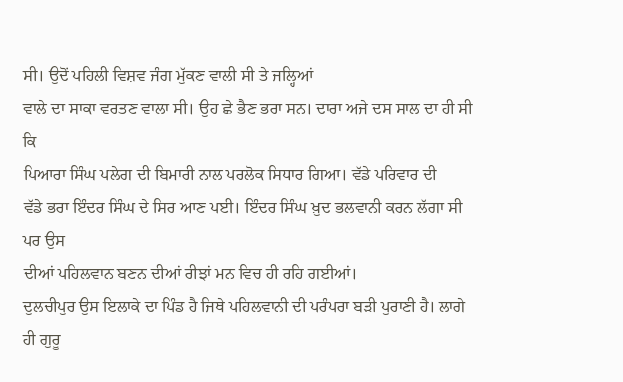ਸੀ। ਉਦੋਂ ਪਹਿਲੀ ਵਿਸ਼ਵ ਜੰਗ ਮੁੱਕਣ ਵਾਲੀ ਸੀ ਤੇ ਜਲ੍ਹਿਆਂ
ਵਾਲੇ ਦਾ ਸਾਕਾ ਵਰਤਣ ਵਾਲਾ ਸੀ। ਉਹ ਛੇ ਭੈਣ ਭਰਾ ਸਨ। ਦਾਰਾ ਅਜੇ ਦਸ ਸਾਲ ਦਾ ਹੀ ਸੀ ਕਿ
ਪਿਆਰਾ ਸਿੰਘ ਪਲੇਗ ਦੀ ਬਿਮਾਰੀ ਨਾਲ ਪਰਲੋਕ ਸਿਧਾਰ ਗਿਆ। ਵੱਡੇ ਪਰਿਵਾਰ ਦੀ
ਵੱਡੇ ਭਰਾ ਇੰਦਰ ਸਿੰਘ ਦੇ ਸਿਰ ਆਣ ਪਈ। ਇੰਦਰ ਸਿੰਘ ਖ਼ੁਦ ਭਲਵਾਨੀ ਕਰਨ ਲੱਗਾ ਸੀ ਪਰ ਉਸ
ਦੀਆਂ ਪਹਿਲਵਾਨ ਬਣਨ ਦੀਆਂ ਰੀਝਾਂ ਮਨ ਵਿਚ ਹੀ ਰਹਿ ਗਈਆਂ।
ਦੁਲਚੀਪੁਰ ਉਸ ਇਲਾਕੇ ਦਾ ਪਿੰਡ ਹੈ ਜਿਥੇ ਪਹਿਲਵਾਨੀ ਦੀ ਪਰੰਪਰਾ ਬੜੀ ਪੁਰਾਣੀ ਹੈ। ਲਾਗੇ
ਹੀ ਗੁਰੂ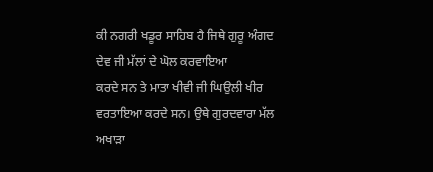ਕੀ ਨਗਰੀ ਖਡੂਰ ਸਾਹਿਬ ਹੈ ਜਿਥੇ ਗੁਰੂ ਅੰਗਦ ਦੇਵ ਜੀ ਮੱਲਾਂ ਦੇ ਘੋਲ ਕਰਵਾਇਆ
ਕਰਦੇ ਸਨ ਤੇ ਮਾਤਾ ਖੀਵੀ ਜੀ ਘਿਉਲੀ ਖੀਰ ਵਰਤਾਇਆ ਕਰਦੇ ਸਨ। ਉਥੇ ਗੁਰਦਵਾਰਾ ਮੱਲ ਅਖਾੜਾ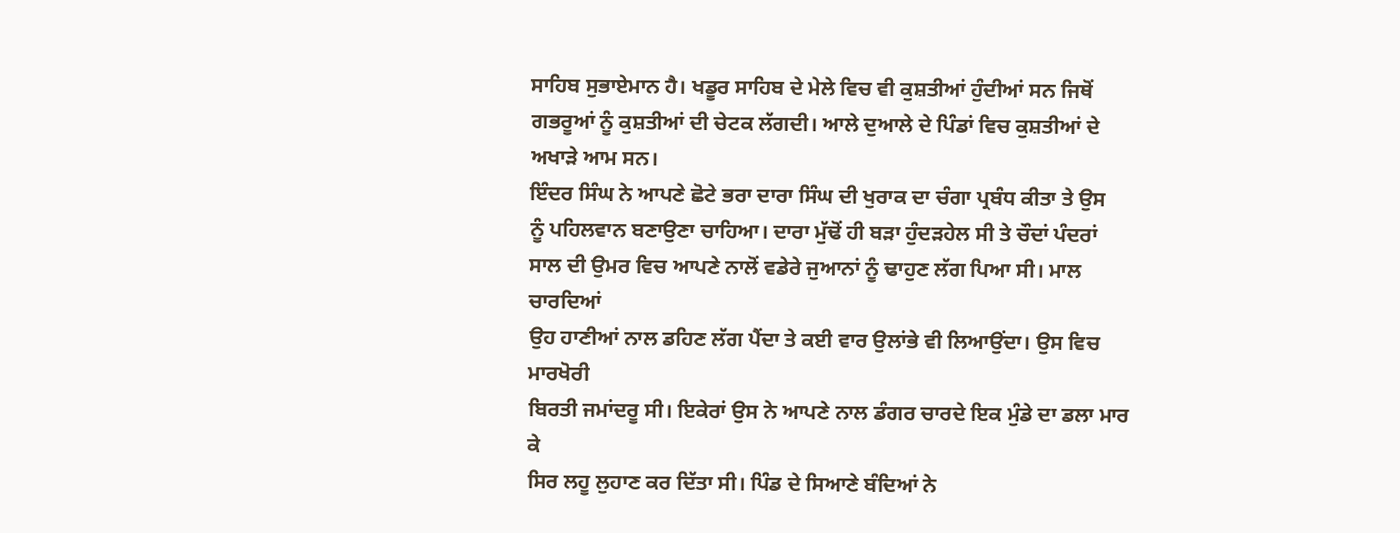ਸਾਹਿਬ ਸੁਭਾਏਮਾਨ ਹੈ। ਖਡੂਰ ਸਾਹਿਬ ਦੇ ਮੇਲੇ ਵਿਚ ਵੀ ਕੁਸ਼ਤੀਆਂ ਹੁੰਦੀਆਂ ਸਨ ਜਿਥੋਂ
ਗਭਰੂਆਂ ਨੂੰ ਕੁਸ਼ਤੀਆਂ ਦੀ ਚੇਟਕ ਲੱਗਦੀ। ਆਲੇ ਦੁਆਲੇ ਦੇ ਪਿੰਡਾਂ ਵਿਚ ਕੁਸ਼ਤੀਆਂ ਦੇ
ਅਖਾੜੇ ਆਮ ਸਨ।
ਇੰਦਰ ਸਿੰਘ ਨੇ ਆਪਣੇ ਛੋਟੇ ਭਰਾ ਦਾਰਾ ਸਿੰਘ ਦੀ ਖੁਰਾਕ ਦਾ ਚੰਗਾ ਪ੍ਰਬੰਧ ਕੀਤਾ ਤੇ ਉਸ
ਨੂੰ ਪਹਿਲਵਾਨ ਬਣਾਉਣਾ ਚਾਹਿਆ। ਦਾਰਾ ਮੁੱਢੋਂ ਹੀ ਬੜਾ ਹੁੰਦੜਹੇਲ ਸੀ ਤੇ ਚੌਦਾਂ ਪੰਦਰਾਂ
ਸਾਲ ਦੀ ਉਮਰ ਵਿਚ ਆਪਣੇ ਨਾਲੋਂ ਵਡੇਰੇ ਜੁਆਨਾਂ ਨੂੰ ਢਾਹੁਣ ਲੱਗ ਪਿਆ ਸੀ। ਮਾਲ ਚਾਰਦਿਆਂ
ਉਹ ਹਾਣੀਆਂ ਨਾਲ ਡਹਿਣ ਲੱਗ ਪੈਂਦਾ ਤੇ ਕਈ ਵਾਰ ਉਲਾਂਭੇ ਵੀ ਲਿਆਉਂਦਾ। ਉਸ ਵਿਚ ਮਾਰਖੋਰੀ
ਬਿਰਤੀ ਜਮਾਂਦਰੂ ਸੀ। ਇਕੇਰਾਂ ਉਸ ਨੇ ਆਪਣੇ ਨਾਲ ਡੰਗਰ ਚਾਰਦੇ ਇਕ ਮੁੰਡੇ ਦਾ ਡਲਾ ਮਾਰ ਕੇ
ਸਿਰ ਲਹੂ ਲੁਹਾਣ ਕਰ ਦਿੱਤਾ ਸੀ। ਪਿੰਡ ਦੇ ਸਿਆਣੇ ਬੰਦਿਆਂ ਨੇ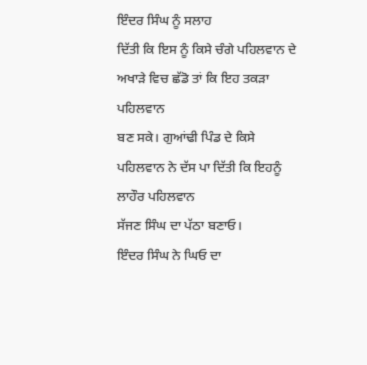ਇੰਦਰ ਸਿੰਘ ਨੂੰ ਸਲਾਹ
ਦਿੱਤੀ ਕਿ ਇਸ ਨੂੰ ਕਿਸੇ ਚੰਗੇ ਪਹਿਲਵਾਨ ਦੇ ਅਖਾੜੇ ਵਿਚ ਛੱਡੋ ਤਾਂ ਕਿ ਇਹ ਤਕੜਾ ਪਹਿਲਵਾਨ
ਬਣ ਸਕੇ। ਗੁਆਂਢੀ ਪਿੰਡ ਦੇ ਕਿਸੇ ਪਹਿਲਵਾਨ ਨੇ ਦੱਸ ਪਾ ਦਿੱਤੀ ਕਿ ਇਹਨੂੰ ਲਾਹੌਰ ਪਹਿਲਵਾਨ
ਸੱਜਣ ਸਿੰਘ ਦਾ ਪੱਠਾ ਬਣਾਓ।
ਇੰਦਰ ਸਿੰਘ ਨੇ ਘਿਓ ਦਾ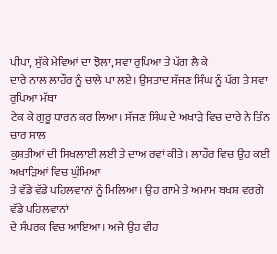ਪੀਪਾ, ਸੁੱਕੇ ਮੇਵਿਆਂ ਦਾ ਝੋਲਾ, ਸਵਾ ਰੁਪਿਆ ਤੇ ਪੱਗ ਲੈ ਕੇ
ਦਾਰੇ ਨਾਲ ਲਾਹੌਰ ਨੂੰ ਚਾਲੇ ਪਾ ਲਏ। ਉਸਤਾਦ ਸੱਜਣ ਸਿੰਘ ਨੂੰ ਪੱਗ ਤੇ ਸਵਾ ਰੁਪਿਆ ਮੱਥਾ
ਟੇਕ ਕੇ ਗੁਰੂ ਧਾਰਨ ਕਰ ਲਿਆ। ਸੱਜਣ ਸਿੰਘ ਦੇ ਅਖਾੜੇ ਵਿਚ ਦਾਰੇ ਨੇ ਤਿੰਨ ਚਾਰ ਸਾਲ
ਕੁਸ਼ਤੀਆਂ ਦੀ ਸਿਖਲਾਈ ਲਈ ਤੇ ਦਾਅ ਰਵਾਂ ਕੀਤੇ। ਲਾਹੌਰ ਵਿਚ ਉਹ ਕਈ ਅਖਾੜਿਆਂ ਵਿਚ ਘੁੰਮਿਆ
ਤੇ ਵੱਡੇ ਵੱਡੇ ਪਹਿਲਵਾਨਾਂ ਨੂੰ ਮਿਲਿਆ। ਉਹ ਗਾਮੇ ਤੇ ਅਮਾਮ ਬਖਸ਼ ਵਰਗੇ ਵੱਡੇ ਪਹਿਲਵਾਨਾਂ
ਦੇ ਸੰਪਰਕ ਵਿਚ ਆਇਆ। ਅਜੇ ਉਹ ਵੀਹ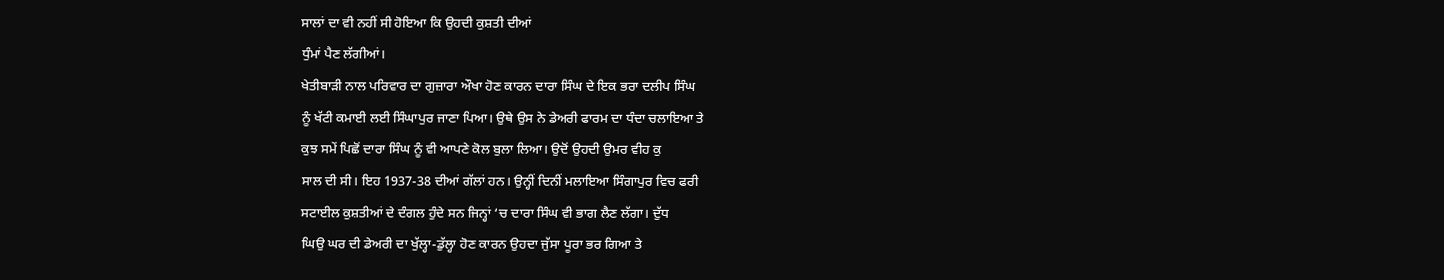ਸਾਲਾਂ ਦਾ ਵੀ ਨਹੀਂ ਸੀ ਹੋਇਆ ਕਿ ਉਹਦੀ ਕੁਸ਼ਤੀ ਦੀਆਂ
ਧੁੰਮਾਂ ਪੈਣ ਲੱਗੀਆਂ।
ਖੇਤੀਬਾੜੀ ਨਾਲ ਪਰਿਵਾਰ ਦਾ ਗੁਜ਼ਾਰਾ ਔਖਾ ਹੋਣ ਕਾਰਨ ਦਾਰਾ ਸਿੰਘ ਦੇ ਇਕ ਭਰਾ ਦਲੀਪ ਸਿੰਘ
ਨੂੰ ਖੱਟੀ ਕਮਾਈ ਲਈ ਸਿੰਘਾਪੁਰ ਜਾਣਾ ਪਿਆ। ਉਥੇ ਉਸ ਨੇ ਡੇਅਰੀ ਫਾਰਮ ਦਾ ਧੰਦਾ ਚਲਾਇਆ ਤੇ
ਕੁਝ ਸਮੇਂ ਪਿਛੋਂ ਦਾਰਾ ਸਿੰਘ ਨੂੰ ਵੀ ਆਪਣੇ ਕੋਲ ਬੁਲਾ ਲਿਆ। ਉਦੋਂ ਉਹਦੀ ਉਮਰ ਵੀਹ ਕੁ
ਸਾਲ ਦੀ ਸੀ। ਇਹ 1937-38 ਦੀਆਂ ਗੱਲਾਂ ਹਨ। ਉਨ੍ਹੀਂ ਦਿਨੀਂ ਮਲਾਇਆ ਸਿੰਗਾਪੁਰ ਵਿਚ ਫਰੀ
ਸਟਾਈਲ ਕੁਸ਼ਤੀਆਂ ਦੇ ਦੰਗਲ ਹੁੰਦੇ ਸਨ ਜਿਨ੍ਹਾਂ ‘ਚ ਦਾਰਾ ਸਿੰਘ ਵੀ ਭਾਗ ਲੈਣ ਲੱਗਾ। ਦੁੱਧ
ਘਿਉ ਘਰ ਦੀ ਡੇਅਰੀ ਦਾ ਖੁੱਲ੍ਹਾ-ਡੁੱਲ੍ਹਾ ਹੋਣ ਕਾਰਨ ਉਹਦਾ ਜੁੱਸਾ ਪੂਰਾ ਭਰ ਗਿਆ ਤੇ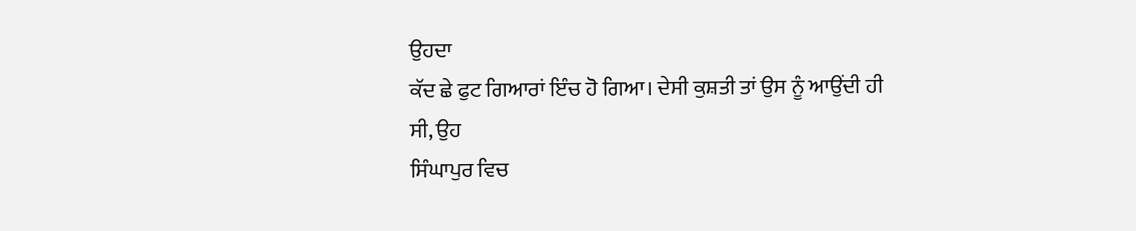ਉਹਦਾ
ਕੱਦ ਛੇ ਫੁਟ ਗਿਆਰਾਂ ਇੰਚ ਹੋ ਗਿਆ। ਦੇਸੀ ਕੁਸ਼ਤੀ ਤਾਂ ਉਸ ਨੂੰ ਆਉਂਦੀ ਹੀ ਸੀ, ਉਹ
ਸਿੰਘਾਪੁਰ ਵਿਚ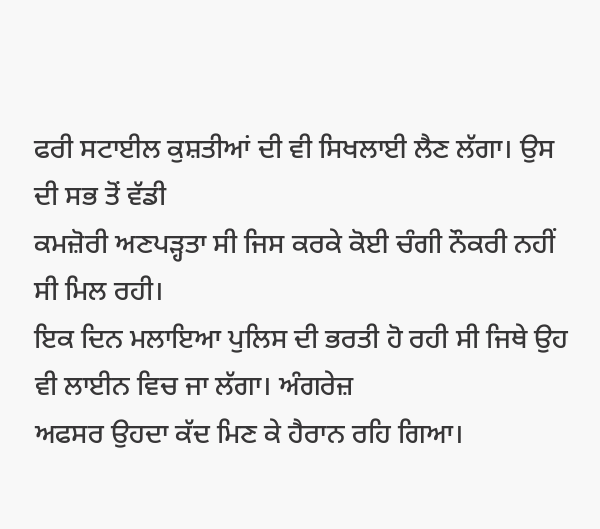ਫਰੀ ਸਟਾਈਲ ਕੁਸ਼ਤੀਆਂ ਦੀ ਵੀ ਸਿਖਲਾਈ ਲੈਣ ਲੱਗਾ। ਉਸ ਦੀ ਸਭ ਤੋਂ ਵੱਡੀ
ਕਮਜ਼ੋਰੀ ਅਣਪੜ੍ਹਤਾ ਸੀ ਜਿਸ ਕਰਕੇ ਕੋਈ ਚੰਗੀ ਨੌਕਰੀ ਨਹੀਂ ਸੀ ਮਿਲ ਰਹੀ।
ਇਕ ਦਿਨ ਮਲਾਇਆ ਪੁਲਿਸ ਦੀ ਭਰਤੀ ਹੋ ਰਹੀ ਸੀ ਜਿਥੇ ਉਹ ਵੀ ਲਾਈਨ ਵਿਚ ਜਾ ਲੱਗਾ। ਅੰਗਰੇਜ਼
ਅਫਸਰ ਉਹਦਾ ਕੱਦ ਮਿਣ ਕੇ ਹੈਰਾਨ ਰਹਿ ਗਿਆ।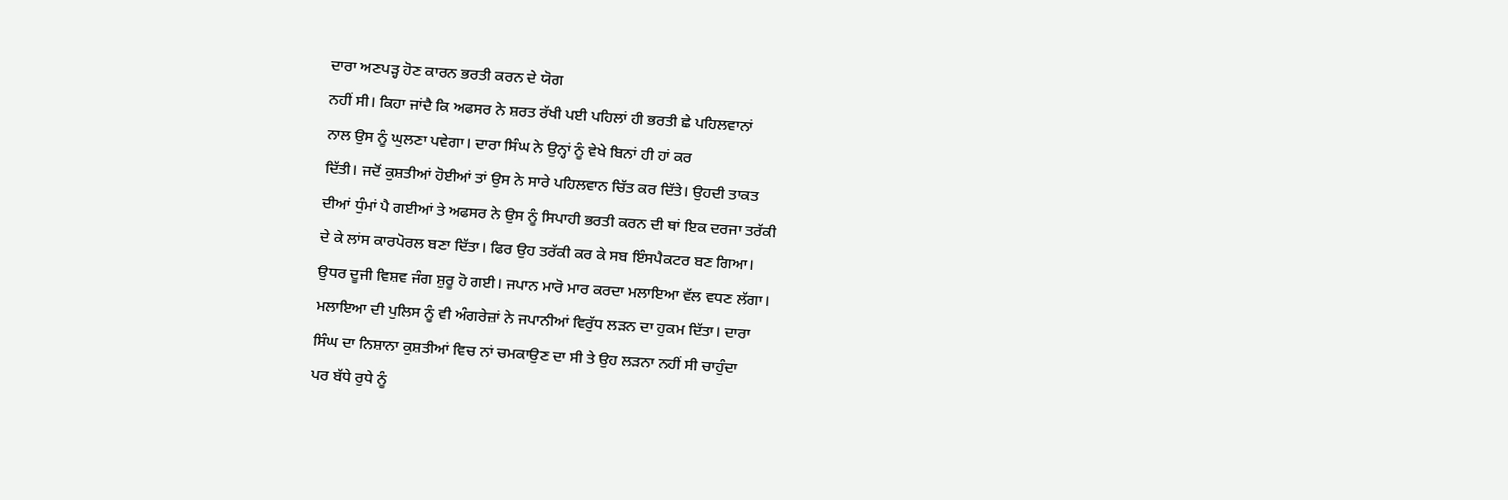ਦਾਰਾ ਅਣਪੜ੍ਹ ਹੋਣ ਕਾਰਨ ਭਰਤੀ ਕਰਨ ਦੇ ਯੋਗ
ਨਹੀਂ ਸੀ। ਕਿਹਾ ਜਾਂਦੈ ਕਿ ਅਫਸਰ ਨੇ ਸ਼ਰਤ ਰੱਖੀ ਪਈ ਪਹਿਲਾਂ ਹੀ ਭਰਤੀ ਛੇ ਪਹਿਲਵਾਨਾਂ
ਨਾਲ ਉਸ ਨੂੰ ਘੁਲਣਾ ਪਵੇਗਾ। ਦਾਰਾ ਸਿੰਘ ਨੇ ਉਨ੍ਹਾਂ ਨੂੰ ਵੇਖੇ ਬਿਨਾਂ ਹੀ ਹਾਂ ਕਰ
ਦਿੱਤੀ। ਜਦੋਂ ਕੁਸ਼ਤੀਆਂ ਹੋਈਆਂ ਤਾਂ ਉਸ ਨੇ ਸਾਰੇ ਪਹਿਲਵਾਨ ਚਿੱਤ ਕਰ ਦਿੱਤੇ। ਉਹਦੀ ਤਾਕਤ
ਦੀਆਂ ਧੁੰਮਾਂ ਪੈ ਗਈਆਂ ਤੇ ਅਫਸਰ ਨੇ ਉਸ ਨੂੰ ਸਿਪਾਹੀ ਭਰਤੀ ਕਰਨ ਦੀ ਥਾਂ ਇਕ ਦਰਜਾ ਤਰੱਕੀ
ਦੇ ਕੇ ਲਾਂਸ ਕਾਰਪੋਰਲ ਬਣਾ ਦਿੱਤਾ। ਫਿਰ ਉਹ ਤਰੱਕੀ ਕਰ ਕੇ ਸਬ ਇੰਸਪੈਕਟਰ ਬਣ ਗਿਆ।
ਉਧਰ ਦੂਜੀ ਵਿਸ਼ਵ ਜੰਗ ਸ਼ੁਰੂ ਹੋ ਗਈ। ਜਪਾਨ ਮਾਰੋ ਮਾਰ ਕਰਦਾ ਮਲਾਇਆ ਵੱਲ ਵਧਣ ਲੱਗਾ।
ਮਲਾਇਆ ਦੀ ਪੁਲਿਸ ਨੂੰ ਵੀ ਅੰਗਰੇਜ਼ਾਂ ਨੇ ਜਪਾਨੀਆਂ ਵਿਰੁੱਧ ਲੜਨ ਦਾ ਹੁਕਮ ਦਿੱਤਾ। ਦਾਰਾ
ਸਿੰਘ ਦਾ ਨਿਸ਼ਾਨਾ ਕੁਸ਼ਤੀਆਂ ਵਿਚ ਨਾਂ ਚਮਕਾਉਣ ਦਾ ਸੀ ਤੇ ਉਹ ਲੜਨਾ ਨਹੀਂ ਸੀ ਚਾਹੁੰਦਾ
ਪਰ ਬੱਧੇ ਰੁਧੇ ਨੂੰ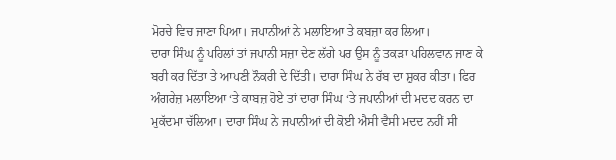ਮੋਰਚੇ ਵਿਚ ਜਾਣਾ ਪਿਆ। ਜਪਾਨੀਆਂ ਨੇ ਮਲਾਇਆ ਤੇ ਕਬਜ਼ਾ ਕਰ ਲਿਆ।
ਦਾਰਾ ਸਿੰਘ ਨੂੰ ਪਹਿਲਾਂ ਤਾਂ ਜਪਾਨੀ ਸਜ਼ਾ ਦੇਣ ਲੱਗੇ ਪਰ ਉਸ ਨੂੰ ਤਕੜਾ ਪਹਿਲਵਾਨ ਜਾਣ ਕੇ
ਬਰੀ ਕਰ ਦਿੱਤਾ ਤੇ ਆਪਣੀ ਨੌਕਰੀ ਦੇ ਦਿੱਤੀ। ਦਾਰਾ ਸਿੰਘ ਨੇ ਰੱਬ ਦਾ ਸ਼ੁਕਰ ਕੀਤਾ। ਫਿਰ
ਅੰਗਰੇਜ਼ ਮਲਾਇਆ ‘ਤੇ ਕਾਬਜ਼ ਹੋਏ ਤਾਂ ਦਾਰਾ ਸਿੰਘ ‘ਤੇ ਜਪਾਨੀਆਂ ਦੀ ਮਦਦ ਕਰਨ ਦਾ
ਮੁਕੱਦਮਾ ਚੱਲਿਆ। ਦਾਰਾ ਸਿੰਘ ਨੇ ਜਪਾਨੀਆਂ ਦੀ ਕੋਈ ਐਸੀ ਵੈਸੀ ਮਦਦ ਨਹੀਂ ਸੀ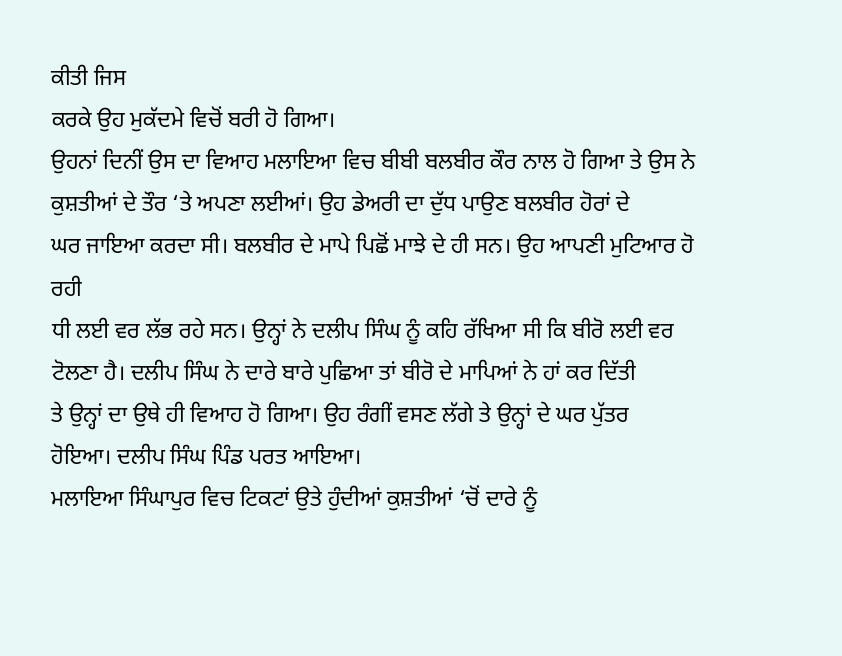ਕੀਤੀ ਜਿਸ
ਕਰਕੇ ਉਹ ਮੁਕੱਦਮੇ ਵਿਚੋਂ ਬਰੀ ਹੋ ਗਿਆ।
ਉਹਨਾਂ ਦਿਨੀਂ ਉਸ ਦਾ ਵਿਆਹ ਮਲਾਇਆ ਵਿਚ ਬੀਬੀ ਬਲਬੀਰ ਕੌਰ ਨਾਲ ਹੋ ਗਿਆ ਤੇ ਉਸ ਨੇ
ਕੁਸ਼ਤੀਆਂ ਦੇ ਤੌਰ ‘ਤੇ ਅਪਣਾ ਲਈਆਂ। ਉਹ ਡੇਅਰੀ ਦਾ ਦੁੱਧ ਪਾਉਣ ਬਲਬੀਰ ਹੋਰਾਂ ਦੇ
ਘਰ ਜਾਇਆ ਕਰਦਾ ਸੀ। ਬਲਬੀਰ ਦੇ ਮਾਪੇ ਪਿਛੋਂ ਮਾਝੇ ਦੇ ਹੀ ਸਨ। ਉਹ ਆਪਣੀ ਮੁਟਿਆਰ ਹੋ ਰਹੀ
ਧੀ ਲਈ ਵਰ ਲੱਭ ਰਹੇ ਸਨ। ਉਨ੍ਹਾਂ ਨੇ ਦਲੀਪ ਸਿੰਘ ਨੂੰ ਕਹਿ ਰੱਖਿਆ ਸੀ ਕਿ ਬੀਰੋ ਲਈ ਵਰ
ਟੋਲਣਾ ਹੈ। ਦਲੀਪ ਸਿੰਘ ਨੇ ਦਾਰੇ ਬਾਰੇ ਪੁਛਿਆ ਤਾਂ ਬੀਰੋ ਦੇ ਮਾਪਿਆਂ ਨੇ ਹਾਂ ਕਰ ਦਿੱਤੀ
ਤੇ ਉਨ੍ਹਾਂ ਦਾ ਉਥੇ ਹੀ ਵਿਆਹ ਹੋ ਗਿਆ। ਉਹ ਰੰਗੀਂ ਵਸਣ ਲੱਗੇ ਤੇ ਉਨ੍ਹਾਂ ਦੇ ਘਰ ਪੁੱਤਰ
ਹੋਇਆ। ਦਲੀਪ ਸਿੰਘ ਪਿੰਡ ਪਰਤ ਆਇਆ।
ਮਲਾਇਆ ਸਿੰਘਾਪੁਰ ਵਿਚ ਟਿਕਟਾਂ ਉਤੇ ਹੁੰਦੀਆਂ ਕੁਸ਼ਤੀਆਂ ‘ਚੋਂ ਦਾਰੇ ਨੂੰ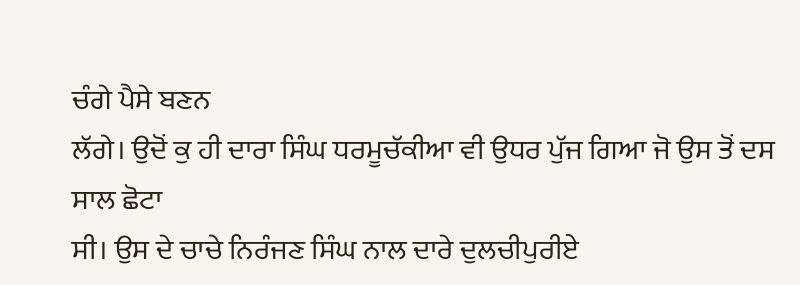ਚੰਗੇ ਪੈਸੇ ਬਣਨ
ਲੱਗੇ। ਉਦੋਂ ਕੁ ਹੀ ਦਾਰਾ ਸਿੰਘ ਧਰਮੂਚੱਕੀਆ ਵੀ ਉਧਰ ਪੁੱਜ ਗਿਆ ਜੋ ਉਸ ਤੋਂ ਦਸ ਸਾਲ ਛੋਟਾ
ਸੀ। ਉਸ ਦੇ ਚਾਚੇ ਨਿਰੰਜਣ ਸਿੰਘ ਨਾਲ ਦਾਰੇ ਦੁਲਚੀਪੁਰੀਏ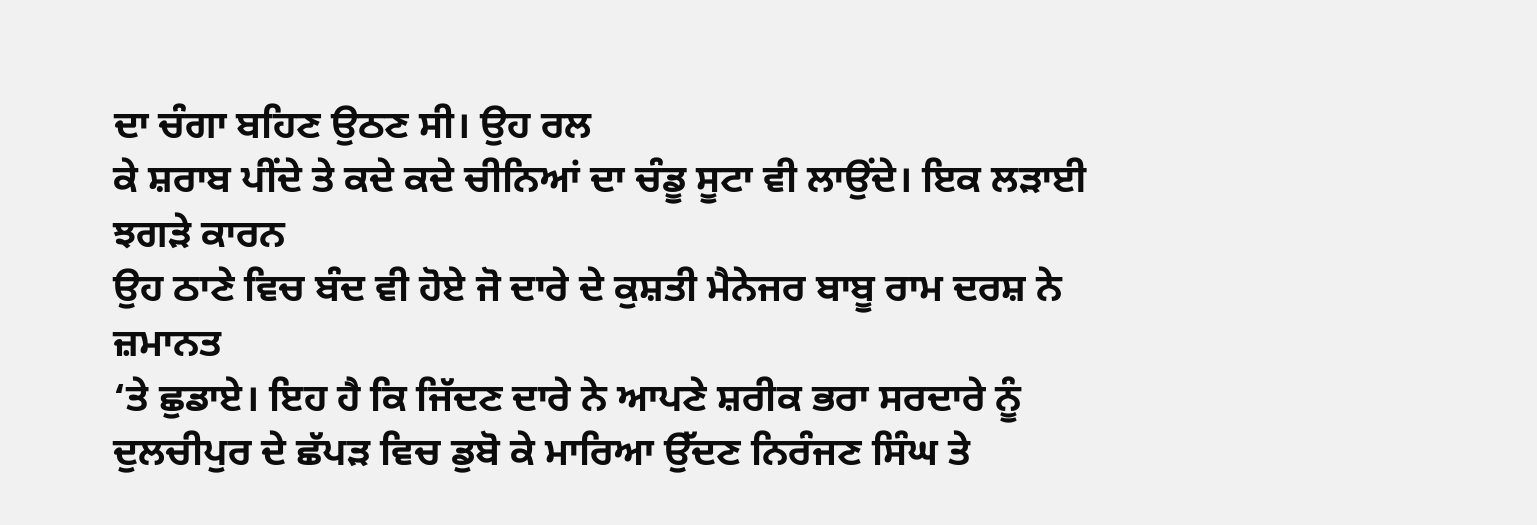ਦਾ ਚੰਗਾ ਬਹਿਣ ਉਠਣ ਸੀ। ਉਹ ਰਲ
ਕੇ ਸ਼ਰਾਬ ਪੀਂਦੇ ਤੇ ਕਦੇ ਕਦੇ ਚੀਨਿਆਂ ਦਾ ਚੰਡੂ ਸੂਟਾ ਵੀ ਲਾਉਂਦੇ। ਇਕ ਲੜਾਈ ਝਗੜੇ ਕਾਰਨ
ਉਹ ਠਾਣੇ ਵਿਚ ਬੰਦ ਵੀ ਹੋਏ ਜੋ ਦਾਰੇ ਦੇ ਕੁਸ਼ਤੀ ਮੈਨੇਜਰ ਬਾਬੂ ਰਾਮ ਦਰਸ਼ ਨੇ ਜ਼ਮਾਨਤ
‘ਤੇ ਛੁਡਾਏ। ਇਹ ਹੈ ਕਿ ਜਿੱਦਣ ਦਾਰੇ ਨੇ ਆਪਣੇ ਸ਼ਰੀਕ ਭਰਾ ਸਰਦਾਰੇ ਨੂੰ
ਦੁਲਚੀਪੁਰ ਦੇ ਛੱਪੜ ਵਿਚ ਡੁਬੋ ਕੇ ਮਾਰਿਆ ਉੱਦਣ ਨਿਰੰਜਣ ਸਿੰਘ ਤੇ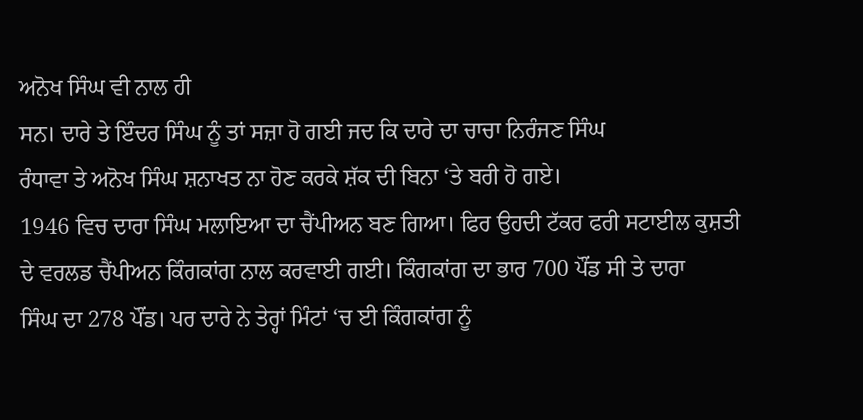ਅਨੋਖ ਸਿੰਘ ਵੀ ਨਾਲ ਹੀ
ਸਨ। ਦਾਰੇ ਤੇ ਇੰਦਰ ਸਿੰਘ ਨੂੰ ਤਾਂ ਸਜ਼ਾ ਹੋ ਗਈ ਜਦ ਕਿ ਦਾਰੇ ਦਾ ਚਾਚਾ ਨਿਰੰਜਣ ਸਿੰਘ
ਰੰਧਾਵਾ ਤੇ ਅਨੋਖ ਸਿੰਘ ਸ਼ਨਾਖਤ ਨਾ ਹੋਣ ਕਰਕੇ ਸ਼ੱਕ ਦੀ ਬਿਨਾ ‘ਤੇ ਬਰੀ ਹੋ ਗਏ।
1946 ਵਿਚ ਦਾਰਾ ਸਿੰਘ ਮਲਾਇਆ ਦਾ ਚੈਂਪੀਅਨ ਬਣ ਗਿਆ। ਫਿਰ ਉਹਦੀ ਟੱਕਰ ਫਰੀ ਸਟਾਈਲ ਕੁਸ਼ਤੀ
ਦੇ ਵਰਲਡ ਚੈਂਪੀਅਨ ਕਿੰਗਕਾਂਗ ਨਾਲ ਕਰਵਾਈ ਗਈ। ਕਿੰਗਕਾਂਗ ਦਾ ਭਾਰ 700 ਪੌਂਡ ਸੀ ਤੇ ਦਾਰਾ
ਸਿੰਘ ਦਾ 278 ਪੌਂਡ। ਪਰ ਦਾਰੇ ਨੇ ਤੇਰ੍ਹਾਂ ਮਿੰਟਾਂ ‘ਚ ਈ ਕਿੰਗਕਾਂਗ ਨੂੰ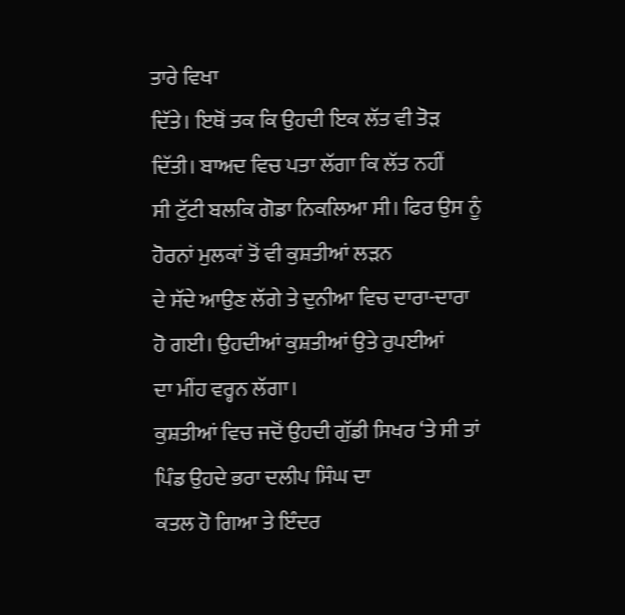ਤਾਰੇ ਵਿਖਾ
ਦਿੱਤੇ। ਇਥੋਂ ਤਕ ਕਿ ਉਹਦੀ ਇਕ ਲੱਤ ਵੀ ਤੋੜ ਦਿੱਤੀ। ਬਾਅਦ ਵਿਚ ਪਤਾ ਲੱਗਾ ਕਿ ਲੱਤ ਨਹੀਂ
ਸੀ ਟੁੱਟੀ ਬਲਕਿ ਗੋਡਾ ਨਿਕਲਿਆ ਸੀ। ਫਿਰ ਉਸ ਨੂੰ ਹੋਰਨਾਂ ਮੁਲਕਾਂ ਤੋਂ ਵੀ ਕੁਸ਼ਤੀਆਂ ਲੜਨ
ਦੇ ਸੱਦੇ ਆਉਣ ਲੱਗੇ ਤੇ ਦੁਨੀਆ ਵਿਚ ਦਾਰਾ-ਦਾਰਾ ਹੋ ਗਈ। ਉਹਦੀਆਂ ਕੁਸ਼ਤੀਆਂ ਉਤੇ ਰੁਪਈਆਂ
ਦਾ ਮੀਂਹ ਵਰ੍ਹਨ ਲੱਗਾ।
ਕੁਸ਼ਤੀਆਂ ਵਿਚ ਜਦੋਂ ਉਹਦੀ ਗੁੱਡੀ ਸਿਖਰ ‘ਤੇ ਸੀ ਤਾਂ ਪਿੰਡ ਉਹਦੇ ਭਰਾ ਦਲੀਪ ਸਿੰਘ ਦਾ
ਕਤਲ ਹੋ ਗਿਆ ਤੇ ਇੰਦਰ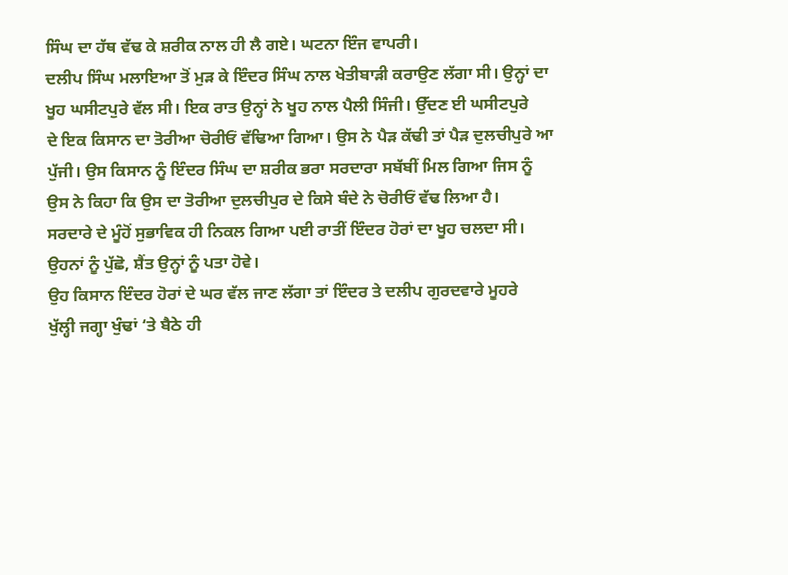ਸਿੰਘ ਦਾ ਹੱਥ ਵੱਢ ਕੇ ਸ਼ਰੀਕ ਨਾਲ ਹੀ ਲੈ ਗਏ। ਘਟਨਾ ਇੰਜ ਵਾਪਰੀ।
ਦਲੀਪ ਸਿੰਘ ਮਲਾਇਆ ਤੋਂ ਮੁੜ ਕੇ ਇੰਦਰ ਸਿੰਘ ਨਾਲ ਖੇਤੀਬਾੜੀ ਕਰਾਉਣ ਲੱਗਾ ਸੀ। ਉਨ੍ਹਾਂ ਦਾ
ਖੂਹ ਘਸੀਟਪੁਰੇ ਵੱਲ ਸੀ। ਇਕ ਰਾਤ ਉਨ੍ਹਾਂ ਨੇ ਖੂਹ ਨਾਲ ਪੈਲੀ ਸਿੰਜੀ। ਉੱਦਣ ਈ ਘਸੀਟਪੁਰੇ
ਦੇ ਇਕ ਕਿਸਾਨ ਦਾ ਤੋਰੀਆ ਚੋਰੀਓਂ ਵੱਢਿਆ ਗਿਆ। ਉਸ ਨੇ ਪੈੜ ਕੱਢੀ ਤਾਂ ਪੈੜ ਦੁਲਚੀਪੁਰੇ ਆ
ਪੁੱਜੀ। ਉਸ ਕਿਸਾਨ ਨੂੰ ਇੰਦਰ ਸਿੰਘ ਦਾ ਸ਼ਰੀਕ ਭਰਾ ਸਰਦਾਰਾ ਸਬੱਬੀਂ ਮਿਲ ਗਿਆ ਜਿਸ ਨੂੰ
ਉਸ ਨੇ ਕਿਹਾ ਕਿ ਉਸ ਦਾ ਤੋਰੀਆ ਦੁਲਚੀਪੁਰ ਦੇ ਕਿਸੇ ਬੰਦੇ ਨੇ ਚੋਰੀਓਂ ਵੱਢ ਲਿਆ ਹੈ।
ਸਰਦਾਰੇ ਦੇ ਮੂੰਹੋਂ ਸੁਭਾਵਿਕ ਹੀ ਨਿਕਲ ਗਿਆ ਪਈ ਰਾਤੀਂ ਇੰਦਰ ਹੋਰਾਂ ਦਾ ਖੂਹ ਚਲਦਾ ਸੀ।
ਉਹਨਾਂ ਨੂੰ ਪੁੱਛੋ, ਸ਼ੈਂਤ ਉਨ੍ਹਾਂ ਨੂੰ ਪਤਾ ਹੋਵੇ।
ਉਹ ਕਿਸਾਨ ਇੰਦਰ ਹੋਰਾਂ ਦੇ ਘਰ ਵੱਲ ਜਾਣ ਲੱਗਾ ਤਾਂ ਇੰਦਰ ਤੇ ਦਲੀਪ ਗੁਰਦਵਾਰੇ ਮੂਹਰੇ
ਖੁੱਲ੍ਹੀ ਜਗ੍ਹਾ ਖੁੰਢਾਂ ‘ਤੇ ਬੈਠੇ ਹੀ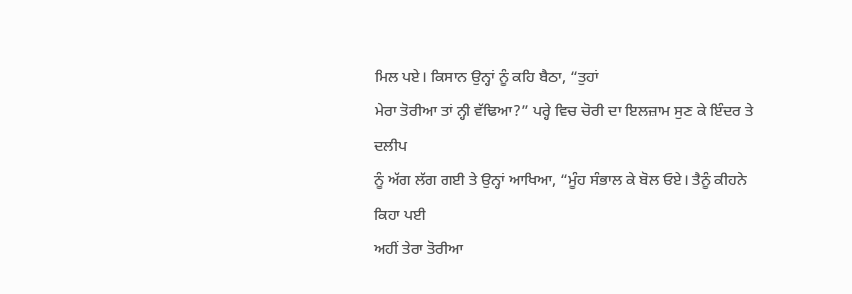ਮਿਲ ਪਏ। ਕਿਸਾਨ ਉਨ੍ਹਾਂ ਨੂੰ ਕਹਿ ਬੈਠਾ, “ਤੁਹਾਂ
ਮੇਰਾ ਤੋਰੀਆ ਤਾਂ ਨ੍ਹੀ ਵੱਢਿਆ?” ਪਰ੍ਹੇ ਵਿਚ ਚੋਰੀ ਦਾ ਇਲਜ਼ਾਮ ਸੁਣ ਕੇ ਇੰਦਰ ਤੇ ਦਲੀਪ
ਨੂੰ ਅੱਗ ਲੱਗ ਗਈ ਤੇ ਉਨ੍ਹਾਂ ਆਖਿਆ, “ਮੂੰਹ ਸੰਭਾਲ ਕੇ ਬੋਲ ਓਏ। ਤੈਨੂੰ ਕੀਹਨੇ ਕਿਹਾ ਪਈ
ਅਹੀਂ ਤੇਰਾ ਤੋਰੀਆ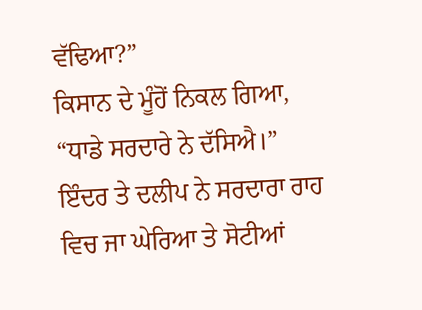ਵੱਢਿਆ?”
ਕਿਸਾਨ ਦੇ ਮੂੰਹੋਂ ਨਿਕਲ ਗਿਆ, “ਧਾਡੇ ਸਰਦਾਰੇ ਨੇ ਦੱਸਿਐ।”
ਇੰਦਰ ਤੇ ਦਲੀਪ ਨੇ ਸਰਦਾਰਾ ਰਾਹ ਵਿਚ ਜਾ ਘੇਰਿਆ ਤੇ ਸੋਟੀਆਂ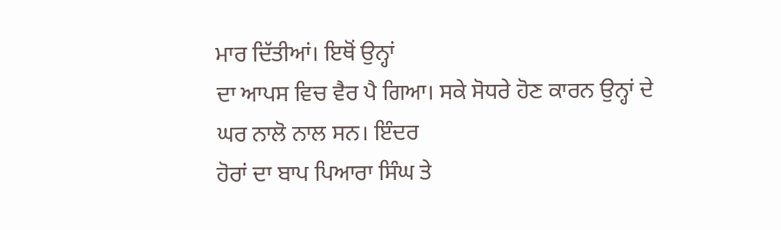ਮਾਰ ਦਿੱਤੀਆਂ। ਇਥੋਂ ਉਨ੍ਹਾਂ
ਦਾ ਆਪਸ ਵਿਚ ਵੈਰ ਪੈ ਗਿਆ। ਸਕੇ ਸੋਧਰੇ ਹੋਣ ਕਾਰਨ ਉਨ੍ਹਾਂ ਦੇ ਘਰ ਨਾਲੋ ਨਾਲ ਸਨ। ਇੰਦਰ
ਹੋਰਾਂ ਦਾ ਬਾਪ ਪਿਆਰਾ ਸਿੰਘ ਤੇ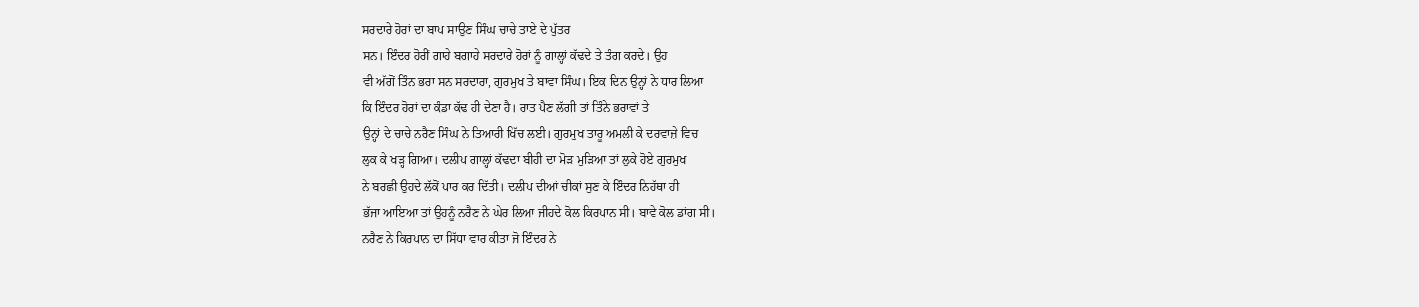ਸਰਦਾਰੇ ਹੋਰਾਂ ਦਾ ਬਾਪ ਸਾਉਣ ਸਿੰਘ ਚਾਚੇ ਤਾਏ ਦੇ ਪੁੱਤਰ
ਸਨ। ਇੰਦਰ ਹੋਰੀਂ ਗਾਹੇ ਬਗਾਹੇ ਸਰਦਾਰੇ ਹੋਰਾਂ ਨੂੰ ਗਾਲ੍ਹਾਂ ਕੱਢਦੇ ਤੇ ਤੰਗ ਕਰਦੇ। ਉਹ
ਵੀ ਅੱਗੋਂ ਤਿੰਨ ਭਰਾ ਸਨ ਸਰਦਾਰਾ, ਗੁਰਮੁਖ ਤੇ ਬਾਵਾ ਸਿੰਘ। ਇਕ ਦਿਨ ਉਨ੍ਹਾਂ ਨੇ ਧਾਰ ਲਿਆ
ਕਿ ਇੰਦਰ ਹੋਰਾਂ ਦਾ ਕੰਡਾ ਕੱਢ ਹੀ ਦੇਣਾ ਹੈ। ਰਾਤ ਪੈਣ ਲੱਗੀ ਤਾਂ ਤਿੰਨੇ ਭਰਾਵਾਂ ਤੇ
ਉਨ੍ਹਾਂ ਦੇ ਚਾਚੇ ਨਰੈਣ ਸਿੰਘ ਨੇ ਤਿਆਰੀ ਖਿੱਚ ਲਈ। ਗੁਰਮੁਖ ਤਾਰੂ ਅਮਲੀ ਕੇ ਦਰਵਾਜ਼ੇ ਵਿਚ
ਲੁਕ ਕੇ ਖੜ੍ਹ ਗਿਆ। ਦਲੀਪ ਗਾਲ੍ਹਾਂ ਕੱਢਦਾ ਬੀਹੀ ਦਾ ਮੋੜ ਮੁੜਿਆ ਤਾਂ ਲੁਕੇ ਹੋਏ ਗੁਰਮੁਖ
ਨੇ ਬਰਛੀ ਉਹਦੇ ਲੱਕੋਂ ਪਾਰ ਕਰ ਦਿੱਤੀ। ਦਲੀਪ ਦੀਆਂ ਚੀਕਾਂ ਸੁਣ ਕੇ ਇੰਦਰ ਨਿਹੱਥਾ ਹੀ
ਭੱਜਾ ਆਇਆ ਤਾਂ ਉਹਨੂੰ ਨਰੈਣ ਨੇ ਘੇਰ ਲਿਆ ਜੀਹਦੇ ਕੋਲ ਕਿਰਪਾਨ ਸੀ। ਬਾਵੇ ਕੋਲ ਡਾਂਗ ਸੀ।
ਨਰੈਣ ਨੇ ਕਿਰਪਾਨ ਦਾ ਸਿੱਧਾ ਵਾਰ ਕੀਤਾ ਜੋ ਇੰਦਰ ਨੇ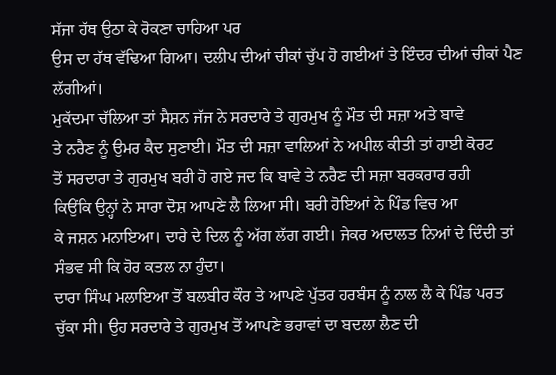ਸੱਜਾ ਹੱਥ ਉਠਾ ਕੇ ਰੋਕਣਾ ਚਾਹਿਆ ਪਰ
ਉਸ ਦਾ ਹੱਥ ਵੱਢਿਆ ਗਿਆ। ਦਲੀਪ ਦੀਆਂ ਚੀਕਾਂ ਚੁੱਪ ਹੋ ਗਈਆਂ ਤੇ ਇੰਦਰ ਦੀਆਂ ਚੀਕਾਂ ਪੈਣ
ਲੱਗੀਆਂ।
ਮੁਕੱਦਮਾ ਚੱਲਿਆ ਤਾਂ ਸੈਸ਼ਨ ਜੱਜ ਨੇ ਸਰਦਾਰੇ ਤੇ ਗੁਰਮੁਖ ਨੂੰ ਮੌਤ ਦੀ ਸਜ਼ਾ ਅਤੇ ਬਾਵੇ
ਤੇ ਨਰੈਣ ਨੂੰ ਉਮਰ ਕੈਦ ਸੁਣਾਈ। ਮੌਤ ਦੀ ਸਜ਼ਾ ਵਾਲਿਆਂ ਨੇ ਅਪੀਲ ਕੀਤੀ ਤਾਂ ਹਾਈ ਕੋਰਟ
ਤੋਂ ਸਰਦਾਰਾ ਤੇ ਗੁਰਮੁਖ ਬਰੀ ਹੋ ਗਏ ਜਦ ਕਿ ਬਾਵੇ ਤੇ ਨਰੈਣ ਦੀ ਸਜ਼ਾ ਬਰਕਰਾਰ ਰਹੀ
ਕਿਉਂਕਿ ਉਨ੍ਹਾਂ ਨੇ ਸਾਰਾ ਦੋਸ਼ ਆਪਣੇ ਲੈ ਲਿਆ ਸੀ। ਬਰੀ ਹੋਇਆਂ ਨੇ ਪਿੰਡ ਵਿਚ ਆ
ਕੇ ਜਸ਼ਨ ਮਨਾਇਆ। ਦਾਰੇ ਦੇ ਦਿਲ ਨੂੰ ਅੱਗ ਲੱਗ ਗਈ। ਜੇਕਰ ਅਦਾਲਤ ਨਿਆਂ ਦੇ ਦਿੰਦੀ ਤਾਂ
ਸੰਭਵ ਸੀ ਕਿ ਹੋਰ ਕਤਲ ਨਾ ਹੁੰਦਾ।
ਦਾਰਾ ਸਿੰਘ ਮਲਾਇਆ ਤੋਂ ਬਲਬੀਰ ਕੌਰ ਤੇ ਆਪਣੇ ਪੁੱਤਰ ਹਰਬੰਸ ਨੂੰ ਨਾਲ ਲੈ ਕੇ ਪਿੰਡ ਪਰਤ
ਚੁੱਕਾ ਸੀ। ਉਹ ਸਰਦਾਰੇ ਤੇ ਗੁਰਮੁਖ ਤੋਂ ਆਪਣੇ ਭਰਾਵਾਂ ਦਾ ਬਦਲਾ ਲੈਣ ਦੀ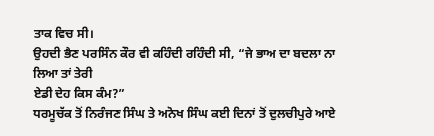ਤਾਕ ਵਿਚ ਸੀ।
ਉਹਦੀ ਭੈਣ ਪਰਸਿੰਨ ਕੌਰ ਵੀ ਕਹਿੰਦੀ ਰਹਿੰਦੀ ਸੀ, “ਜੇ ਭਾਅ ਦਾ ਬਦਲਾ ਨਾ ਲਿਆ ਤਾਂ ਤੇਰੀ
ਏਡੀ ਦੇਹ ਕਿਸ ਕੰਮ?”
ਧਰਮੂਚੱਕ ਤੋਂ ਨਿਰੰਜਣ ਸਿੰਘ ਤੇ ਅਨੋਖ ਸਿੰਘ ਕਈ ਦਿਨਾਂ ਤੋਂ ਦੁਲਚੀਪੁਰੇ ਆਏ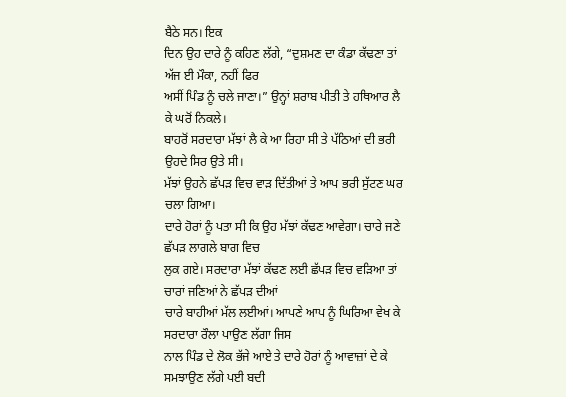ਬੈਠੇ ਸਨ। ਇਕ
ਦਿਨ ਉਹ ਦਾਰੇ ਨੂੰ ਕਹਿਣ ਲੱਗੇ, “ਦੁਸ਼ਮਣ ਦਾ ਕੰਡਾ ਕੱਢਣਾ ਤਾਂ ਅੱਜ ਈ ਮੌਕਾ, ਨਹੀਂ ਫਿਰ
ਅਸੀਂ ਪਿੰਡ ਨੂੰ ਚਲੇ ਜਾਣਾ।” ਉਨ੍ਹਾਂ ਸ਼ਰਾਬ ਪੀਤੀ ਤੇ ਹਥਿਆਰ ਲੈ ਕੇ ਘਰੋਂ ਨਿਕਲੇ।
ਬਾਹਰੋਂ ਸਰਦਾਰਾ ਮੱਝਾਂ ਲੈ ਕੇ ਆ ਰਿਹਾ ਸੀ ਤੇ ਪੱਠਿਆਂ ਦੀ ਭਰੀ ਉਹਦੇ ਸਿਰ ਉਤੇ ਸੀ।
ਮੱਝਾਂ ਉਹਨੇ ਛੱਪੜ ਵਿਚ ਵਾੜ ਦਿੱਤੀਆਂ ਤੇ ਆਪ ਭਰੀ ਸੁੱਟਣ ਘਰ ਚਲਾ ਗਿਆ।
ਦਾਰੇ ਹੋਰਾਂ ਨੂੰ ਪਤਾ ਸੀ ਕਿ ਉਹ ਮੱਝਾਂ ਕੱਢਣ ਆਵੇਗਾ। ਚਾਰੇ ਜਣੇ ਛੱਪੜ ਲਾਗਲੇ ਬਾਗ ਵਿਚ
ਲੁਕ ਗਏ। ਸਰਦਾਰਾ ਮੱਝਾਂ ਕੱਢਣ ਲਈ ਛੱਪੜ ਵਿਚ ਵੜਿਆ ਤਾਂ ਚਾਰਾਂ ਜਣਿਆਂ ਨੇ ਛੱਪੜ ਦੀਆਂ
ਚਾਰੇ ਬਾਹੀਆਂ ਮੱਲ ਲਈਆਂ। ਆਪਣੇ ਆਪ ਨੂੰ ਘਿਰਿਆ ਵੇਖ ਕੇ ਸਰਦਾਰਾ ਰੌਲਾ ਪਾਉਣ ਲੱਗਾ ਜਿਸ
ਨਾਲ ਪਿੰਡ ਦੇ ਲੋਕ ਭੱਜੇ ਆਏ ਤੇ ਦਾਰੇ ਹੋਰਾਂ ਨੂੰ ਆਵਾਜ਼ਾਂ ਦੇ ਕੇ ਸਮਝਾਉਣ ਲੱਗੇ ਪਈ ਬਦੀ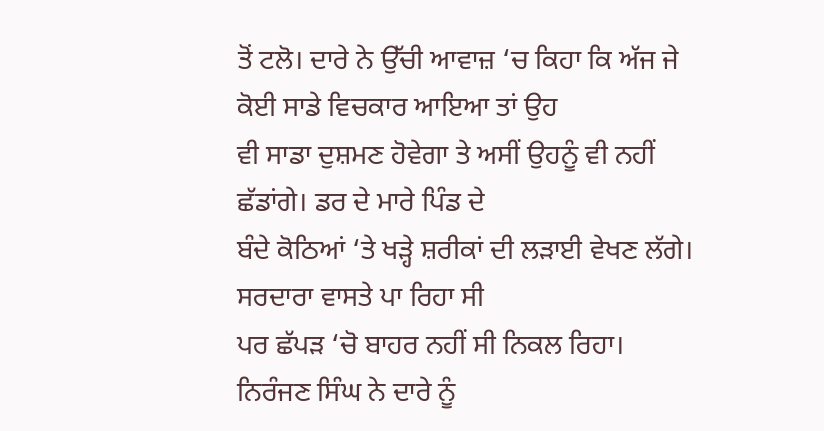ਤੋਂ ਟਲੋ। ਦਾਰੇ ਨੇ ਉੱਚੀ ਆਵਾਜ਼ ‘ਚ ਕਿਹਾ ਕਿ ਅੱਜ ਜੇ ਕੋਈ ਸਾਡੇ ਵਿਚਕਾਰ ਆਇਆ ਤਾਂ ਉਹ
ਵੀ ਸਾਡਾ ਦੁਸ਼ਮਣ ਹੋਵੇਗਾ ਤੇ ਅਸੀਂ ਉਹਨੂੰ ਵੀ ਨਹੀਂ ਛੱਡਾਂਗੇ। ਡਰ ਦੇ ਮਾਰੇ ਪਿੰਡ ਦੇ
ਬੰਦੇ ਕੋਠਿਆਂ ‘ਤੇ ਖੜ੍ਹੇ ਸ਼ਰੀਕਾਂ ਦੀ ਲੜਾਈ ਵੇਖਣ ਲੱਗੇ। ਸਰਦਾਰਾ ਵਾਸਤੇ ਪਾ ਰਿਹਾ ਸੀ
ਪਰ ਛੱਪੜ ‘ਚੋ ਬਾਹਰ ਨਹੀਂ ਸੀ ਨਿਕਲ ਰਿਹਾ।
ਨਿਰੰਜਣ ਸਿੰਘ ਨੇ ਦਾਰੇ ਨੂੰ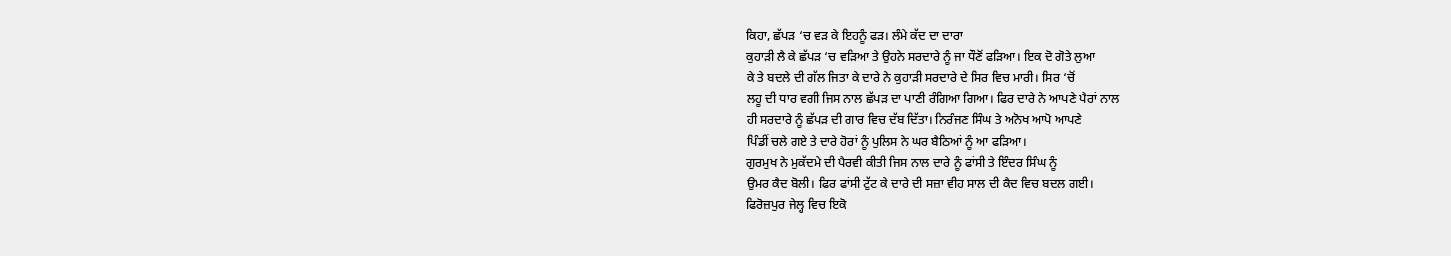ਕਿਹਾ, ਛੱਪੜ ‘ਚ ਵੜ ਕੇ ਇਹਨੂੰ ਫੜ। ਲੰਮੇ ਕੱਦ ਦਾ ਦਾਰਾ
ਕੁਹਾੜੀ ਲੈ ਕੇ ਛੱਪੜ ‘ਚ ਵੜਿਆ ਤੇ ਉਹਨੇ ਸਰਦਾਰੇ ਨੂੰ ਜਾ ਧੌਣੋਂ ਫੜਿਆ। ਇਕ ਦੋ ਗੋਤੇ ਲੁਆ
ਕੇ ਤੇ ਬਦਲੇ ਦੀ ਗੱਲ ਜਿਤਾ ਕੇ ਦਾਰੇ ਨੇ ਕੁਹਾੜੀ ਸਰਦਾਰੇ ਦੇ ਸਿਰ ਵਿਚ ਮਾਰੀ। ਸਿਰ ‘ਚੋਂ
ਲਹੂ ਦੀ ਧਾਰ ਵਗੀ ਜਿਸ ਨਾਲ ਛੱਪੜ ਦਾ ਪਾਣੀ ਰੰਗਿਆ ਗਿਆ। ਫਿਰ ਦਾਰੇ ਨੇ ਆਪਣੇ ਪੈਰਾਂ ਨਾਲ
ਹੀ ਸਰਦਾਰੇ ਨੂੰ ਛੱਪੜ ਦੀ ਗਾਰ ਵਿਚ ਦੱਬ ਦਿੱਤਾ। ਨਿਰੰਜਣ ਸਿੰਘ ਤੇ ਅਨੋਖ ਆਪੋ ਆਪਣੇ
ਪਿੰਡੀਂ ਚਲੇ ਗਏ ਤੇ ਦਾਰੇ ਹੋਰਾਂ ਨੂੰ ਪੁਲਿਸ ਨੇ ਘਰ ਬੈਠਿਆਂ ਨੂੰ ਆ ਫੜਿਆ।
ਗੁਰਮੁਖ ਨੇ ਮੁਕੱਦਮੇ ਦੀ ਪੈਰਵੀ ਕੀਤੀ ਜਿਸ ਨਾਲ ਦਾਰੇ ਨੂੰ ਫਾਂਸੀ ਤੇ ਇੰਦਰ ਸਿੰਘ ਨੂੰ
ਉਮਰ ਕੈਦ ਬੋਲੀ। ਫਿਰ ਫਾਂਸੀ ਟੁੱਟ ਕੇ ਦਾਰੇ ਦੀ ਸਜ਼ਾ ਵੀਹ ਸਾਲ ਦੀ ਕੈਦ ਵਿਚ ਬਦਲ ਗਈ।
ਫਿਰੋਜ਼ਪੁਰ ਜੇਲ੍ਹ ਵਿਚ ਇਕੋ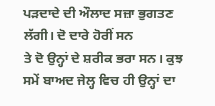ਪੜਦਾਦੇ ਦੀ ਔਲਾਦ ਸਜ਼ਾ ਭੁਗਤਣ ਲੱਗੀ। ਦੋ ਦਾਰੇ ਹੋਰੀਂ ਸਨ
ਤੇ ਦੋ ਉਨ੍ਹਾਂ ਦੇ ਸ਼ਰੀਕ ਭਰਾ ਸਨ। ਕੁਝ ਸਮੇਂ ਬਾਅਦ ਜੇਲ੍ਹ ਵਿਚ ਹੀ ਉਨ੍ਹਾਂ ਦਾ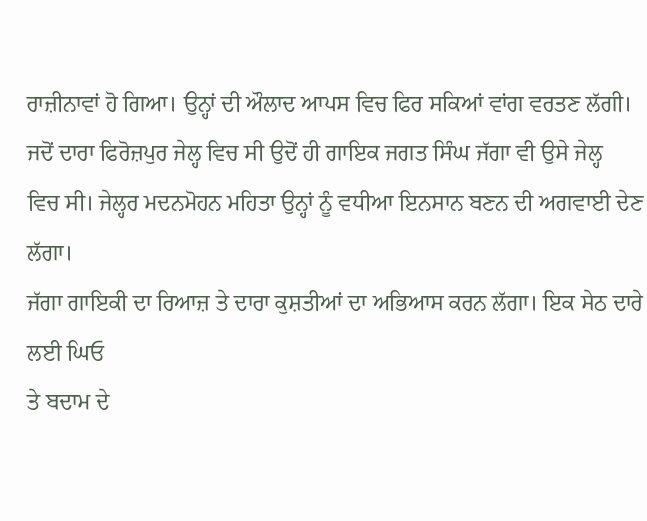ਰਾਜ਼ੀਨਾਵਾਂ ਹੋ ਗਿਆ। ਉਨ੍ਹਾਂ ਦੀ ਔਲਾਦ ਆਪਸ ਵਿਚ ਫਿਰ ਸਕਿਆਂ ਵਾਂਗ ਵਰਤਣ ਲੱਗੀ।
ਜਦੋਂ ਦਾਰਾ ਫਿਰੋਜ਼ਪੁਰ ਜੇਲ੍ਹ ਵਿਚ ਸੀ ਉਦੋਂ ਹੀ ਗਾਇਕ ਜਗਤ ਸਿੰਘ ਜੱਗਾ ਵੀ ਉਸੇ ਜੇਲ੍ਹ
ਵਿਚ ਸੀ। ਜੇਲ੍ਹਰ ਮਦਨਮੋਹਨ ਮਹਿਤਾ ਉਨ੍ਹਾਂ ਨੂੰ ਵਧੀਆ ਇਨਸਾਨ ਬਣਨ ਦੀ ਅਗਵਾਈ ਦੇਣ ਲੱਗਾ।
ਜੱਗਾ ਗਾਇਕੀ ਦਾ ਰਿਆਜ਼ ਤੇ ਦਾਰਾ ਕੁਸ਼ਤੀਆਂ ਦਾ ਅਭਿਆਸ ਕਰਨ ਲੱਗਾ। ਇਕ ਸੇਠ ਦਾਰੇ ਲਈ ਘਿਓ
ਤੇ ਬਦਾਮ ਦੇ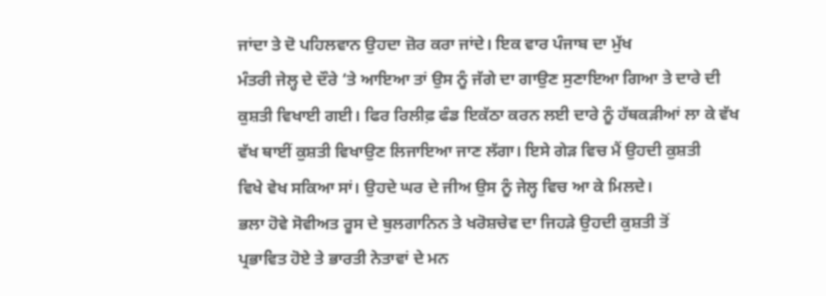ਜਾਂਦਾ ਤੇ ਦੋ ਪਹਿਲਵਾਨ ਉਹਦਾ ਜ਼ੋਰ ਕਰਾ ਜਾਂਦੇ। ਇਕ ਵਾਰ ਪੰਜਾਬ ਦਾ ਮੁੱਖ
ਮੰਤਰੀ ਜੇਲ੍ਹ ਦੇ ਦੌਰੇ ‘ਤੇ ਆਇਆ ਤਾਂ ਉਸ ਨੂੰ ਜੱਗੇ ਦਾ ਗਾਉਣ ਸੁਣਾਇਆ ਗਿਆ ਤੇ ਦਾਰੇ ਦੀ
ਕੁਸ਼ਤੀ ਵਿਖਾਈ ਗਈ। ਫਿਰ ਰਿਲੀਫ਼ ਫੰਡ ਇਕੱਠਾ ਕਰਨ ਲਈ ਦਾਰੇ ਨੂੰ ਹੱਥਕੜੀਆਂ ਲਾ ਕੇ ਵੱਖ
ਵੱਖ ਥਾਈਂ ਕੁਸ਼ਤੀ ਵਿਖਾਉਣ ਲਿਜਾਇਆ ਜਾਣ ਲੱਗਾ। ਇਸੇ ਗੇੜ ਵਿਚ ਮੈਂ ਉਹਦੀ ਕੁਸ਼ਤੀ
ਵਿਖੇ ਵੇਖ ਸਕਿਆ ਸਾਂ। ਉਹਦੇ ਘਰ ਦੇ ਜੀਅ ਉਸ ਨੂੰ ਜੇਲ੍ਹ ਵਿਚ ਆ ਕੇ ਮਿਲਦੇ।
ਭਲਾ ਹੋਵੇ ਸੋਵੀਅਤ ਰੂਸ ਦੇ ਬੁਲਗਾਨਿਨ ਤੇ ਖਰੋਸ਼ਚੇਵ ਦਾ ਜਿਹੜੇ ਉਹਦੀ ਕੁਸ਼ਤੀ ਤੋਂ
ਪ੍ਰਭਾਵਿਤ ਹੋਏ ਤੇ ਭਾਰਤੀ ਨੇਤਾਵਾਂ ਦੇ ਮਨ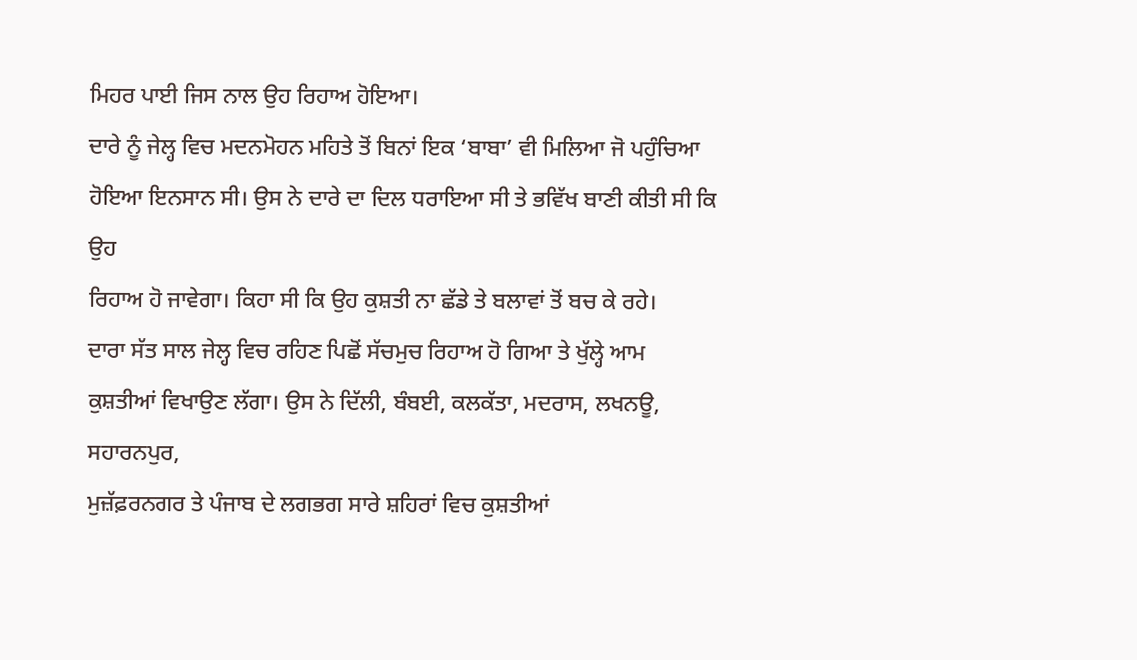ਮਿਹਰ ਪਾਈ ਜਿਸ ਨਾਲ ਉਹ ਰਿਹਾਅ ਹੋਇਆ।
ਦਾਰੇ ਨੂੰ ਜੇਲ੍ਹ ਵਿਚ ਮਦਨਮੋਹਨ ਮਹਿਤੇ ਤੋਂ ਬਿਨਾਂ ਇਕ ‘ਬਾਬਾ’ ਵੀ ਮਿਲਿਆ ਜੋ ਪਹੁੰਚਿਆ
ਹੋਇਆ ਇਨਸਾਨ ਸੀ। ਉਸ ਨੇ ਦਾਰੇ ਦਾ ਦਿਲ ਧਰਾਇਆ ਸੀ ਤੇ ਭਵਿੱਖ ਬਾਣੀ ਕੀਤੀ ਸੀ ਕਿ ਉਹ
ਰਿਹਾਅ ਹੋ ਜਾਵੇਗਾ। ਕਿਹਾ ਸੀ ਕਿ ਉਹ ਕੁਸ਼ਤੀ ਨਾ ਛੱਡੇ ਤੇ ਬਲਾਵਾਂ ਤੋਂ ਬਚ ਕੇ ਰਹੇ।
ਦਾਰਾ ਸੱਤ ਸਾਲ ਜੇਲ੍ਹ ਵਿਚ ਰਹਿਣ ਪਿਛੋਂ ਸੱਚਮੁਚ ਰਿਹਾਅ ਹੋ ਗਿਆ ਤੇ ਖੁੱਲ੍ਹੇ ਆਮ
ਕੁਸ਼ਤੀਆਂ ਵਿਖਾਉਣ ਲੱਗਾ। ਉਸ ਨੇ ਦਿੱਲੀ, ਬੰਬਈ, ਕਲਕੱਤਾ, ਮਦਰਾਸ, ਲਖਨਊ, ਸਹਾਰਨਪੁਰ,
ਮੁਜ਼ੱਫ਼ਰਨਗਰ ਤੇ ਪੰਜਾਬ ਦੇ ਲਗਭਗ ਸਾਰੇ ਸ਼ਹਿਰਾਂ ਵਿਚ ਕੁਸ਼ਤੀਆਂ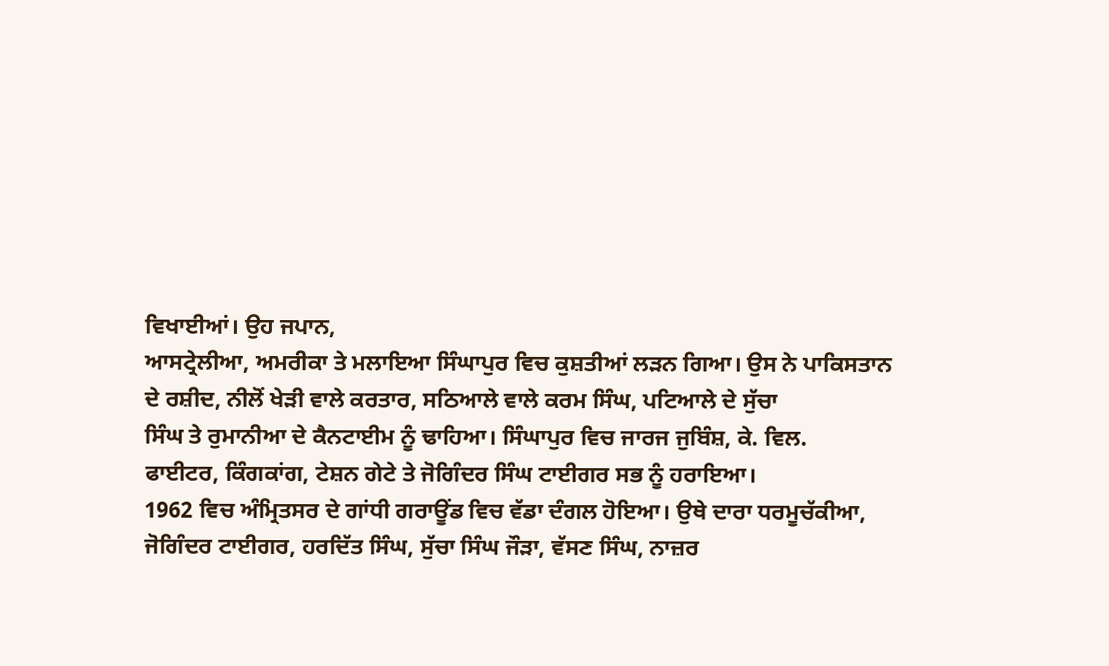ਵਿਖਾਈਆਂ। ਉਹ ਜਪਾਨ,
ਆਸਟ੍ਰੇਲੀਆ, ਅਮਰੀਕਾ ਤੇ ਮਲਾਇਆ ਸਿੰਘਾਪੁਰ ਵਿਚ ਕੁਸ਼ਤੀਆਂ ਲੜਨ ਗਿਆ। ਉਸ ਨੇ ਪਾਕਿਸਤਾਨ
ਦੇ ਰਸ਼ੀਦ, ਨੀਲੋਂ ਖੇੜੀ ਵਾਲੇ ਕਰਤਾਰ, ਸਠਿਆਲੇ ਵਾਲੇ ਕਰਮ ਸਿੰਘ, ਪਟਿਆਲੇ ਦੇ ਸੁੱਚਾ
ਸਿੰਘ ਤੇ ਰੁਮਾਨੀਆ ਦੇ ਕੈਨਟਾਈਮ ਨੂੰ ਢਾਹਿਆ। ਸਿੰਘਾਪੁਰ ਵਿਚ ਜਾਰਜ ਜੁਬਿੰਸ਼, ਕੇ. ਵਿਲ.
ਫਾਈਟਰ, ਕਿੰਗਕਾਂਗ, ਟੇਸ਼ਨ ਗੇਟੇ ਤੇ ਜੋਗਿੰਦਰ ਸਿੰਘ ਟਾਈਗਰ ਸਭ ਨੂੰ ਹਰਾਇਆ।
1962 ਵਿਚ ਅੰਮ੍ਰਿਤਸਰ ਦੇ ਗਾਂਧੀ ਗਰਾਊਂਡ ਵਿਚ ਵੱਡਾ ਦੰਗਲ ਹੋਇਆ। ਉਥੇ ਦਾਰਾ ਧਰਮੂਚੱਕੀਆ,
ਜੋਗਿੰਦਰ ਟਾਈਗਰ, ਹਰਦਿੱਤ ਸਿੰਘ, ਸੁੱਚਾ ਸਿੰਘ ਜੌੜਾ, ਵੱਸਣ ਸਿੰਘ, ਨਾਜ਼ਰ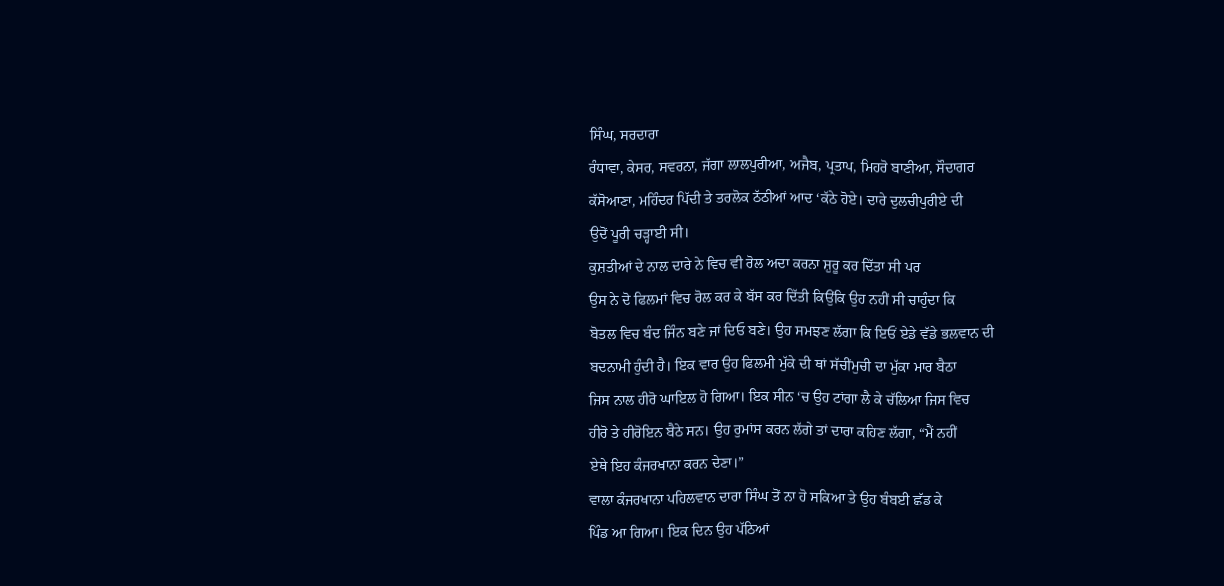ਸਿੰਘ, ਸਰਦਾਰਾ
ਰੰਧਾਵਾ, ਕੇਸਰ, ਸਵਰਨਾ, ਜੱਗਾ ਲਾਲਪੁਰੀਆ, ਅਜੈਬ, ਪ੍ਰਤਾਪ, ਮਿਹਰੋ ਬਾਣੀਆ, ਸੌਦਾਗਰ
ਕੱਸੋਆਣਾ, ਮਹਿੰਦਰ ਪਿੱਦੀ ਤੇ ਤਰਲੋਕ ਠੱਠੀਆਂ ਆਦ ‘ਕੱਠੇ ਹੋਏ। ਦਾਰੇ ਦੁਲਚੀਪੁਰੀਏ ਦੀ
ਉਦੋਂ ਪੂਰੀ ਚੜ੍ਹਾਈ ਸੀ।
ਕੁਸ਼ਤੀਆਂ ਦੇ ਨਾਲ ਦਾਰੇ ਨੇ ਵਿਚ ਵੀ ਰੋਲ ਅਦਾ ਕਰਨਾ ਸ਼ੁਰੂ ਕਰ ਦਿੱਤਾ ਸੀ ਪਰ
ਉਸ ਨੇ ਦੋ ਫਿਲਮਾਂ ਵਿਚ ਰੋਲ ਕਰ ਕੇ ਬੱਸ ਕਰ ਦਿੱਤੀ ਕਿਉਂਕਿ ਉਹ ਨਹੀਂ ਸੀ ਚਾਹੁੰਦਾ ਕਿ
ਬੋਤਲ ਵਿਚ ਬੰਦ ਜਿੰਨ ਬਣੇ ਜਾਂ ਦਿਓ ਬਣੇ। ਉਹ ਸਮਝਣ ਲੱਗਾ ਕਿ ਇਓਂ ਏਡੇ ਵੱਡੇ ਭਲਵਾਨ ਦੀ
ਬਦਨਾਮੀ ਹੁੰਦੀ ਹੈ। ਇਕ ਵਾਰ ਉਹ ਫਿਲਮੀ ਮੁੱਕੇ ਦੀ ਥਾਂ ਸੱਚੀਂਮੁਚੀ ਦਾ ਮੁੱਕਾ ਮਾਰ ਬੈਠਾ
ਜਿਸ ਨਾਲ ਹੀਰੋ ਘਾਇਲ ਹੋ ਗਿਆ। ਇਕ ਸੀਨ ‘ਚ ਉਹ ਟਾਂਗਾ ਲੈ ਕੇ ਚੱਲਿਆ ਜਿਸ ਵਿਚ
ਹੀਰੋ ਤੇ ਹੀਰੋਇਨ ਬੈਠੇ ਸਨ। ਉਹ ਰੁਮਾਂਸ ਕਰਨ ਲੱਗੇ ਤਾਂ ਦਾਰਾ ਕਹਿਣ ਲੱਗਾ, “ਮੈਂ ਨਹੀਂ
ਏਥੇ ਇਹ ਕੰਜਰਖਾਨਾ ਕਰਨ ਦੇਣਾ।”
ਵਾਲਾ ਕੰਜਰਖਾਨਾ ਪਹਿਲਵਾਨ ਦਾਰਾ ਸਿੰਘ ਤੋਂ ਨਾ ਹੋ ਸਕਿਆ ਤੇ ਉਹ ਬੰਬਈ ਛੱਡ ਕੇ
ਪਿੰਡ ਆ ਗਿਆ। ਇਕ ਦਿਨ ਉਹ ਪੱਠਿਆਂ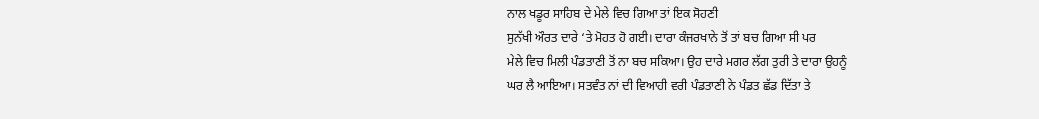ਨਾਲ ਖਡੂਰ ਸਾਹਿਬ ਦੇ ਮੇਲੇ ਵਿਚ ਗਿਆ ਤਾਂ ਇਕ ਸੋਹਣੀ
ਸੁਨੱਖੀ ਔਰਤ ਦਾਰੇ ‘ਤੇ ਮੋਹਤ ਹੋ ਗਈ। ਦਾਰਾ ਕੰਜਰਖਾਨੇ ਤੋਂ ਤਾਂ ਬਚ ਗਿਆ ਸੀ ਪਰ
ਮੇਲੇ ਵਿਚ ਮਿਲੀ ਪੰਡਤਾਣੀ ਤੋਂ ਨਾ ਬਚ ਸਕਿਆ। ਉਹ ਦਾਰੇ ਮਗਰ ਲੱਗ ਤੁਰੀ ਤੇ ਦਾਰਾ ਉਹਨੂੰ
ਘਰ ਲੈ ਆਇਆ। ਸਤਵੰਤ ਨਾਂ ਦੀ ਵਿਆਹੀ ਵਰੀ ਪੰਡਤਾਣੀ ਨੇ ਪੰਡਤ ਛੱਡ ਦਿੱਤਾ ਤੇ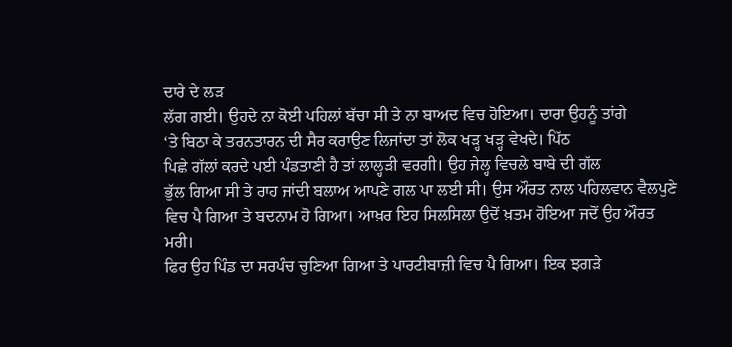ਦਾਰੇ ਦੇ ਲੜ
ਲੱਗ ਗਈ। ਉਹਦੇ ਨਾ ਕੋਈ ਪਹਿਲਾਂ ਬੱਚਾ ਸੀ ਤੇ ਨਾ ਬਾਅਦ ਵਿਚ ਹੋਇਆ। ਦਾਰਾ ਉਹਨੂੰ ਤਾਂਗੇ
‘ਤੇ ਬਿਠਾ ਕੇ ਤਰਨਤਾਰਨ ਦੀ ਸੈਰ ਕਰਾਉਣ ਲਿਜਾਂਦਾ ਤਾਂ ਲੋਕ ਖੜ੍ਹ ਖੜ੍ਹ ਵੇਖਦੇ। ਪਿੱਠ
ਪਿਛੇ ਗੱਲਾਂ ਕਰਦੇ ਪਈ ਪੰਡਤਾਣੀ ਹੈ ਤਾਂ ਲਾਲ੍ਹੜੀ ਵਰਗੀ। ਉਹ ਜੇਲ੍ਹ ਵਿਚਲੇ ਬਾਬੇ ਦੀ ਗੱਲ
ਭੁੱਲ ਗਿਆ ਸੀ ਤੇ ਰਾਹ ਜਾਂਦੀ ਬਲਾਅ ਆਪਣੇ ਗਲ ਪਾ ਲਈ ਸੀ। ਉਸ ਔਰਤ ਨਾਲ ਪਹਿਲਵਾਨ ਵੈਲਪੁਣੇ
ਵਿਚ ਪੈ ਗਿਆ ਤੇ ਬਦਨਾਮ ਹੋ ਗਿਆ। ਆਖ਼ਰ ਇਹ ਸਿਲਸਿਲਾ ਉਦੋਂ ਖ਼ਤਮ ਹੋਇਆ ਜਦੋਂ ਉਹ ਔਰਤ
ਮਰੀ।
ਫਿਰ ਉਹ ਪਿੰਡ ਦਾ ਸਰਪੰਚ ਚੁਣਿਆ ਗਿਆ ਤੇ ਪਾਰਟੀਬਾਜ਼ੀ ਵਿਚ ਪੈ ਗਿਆ। ਇਕ ਝਗੜੇ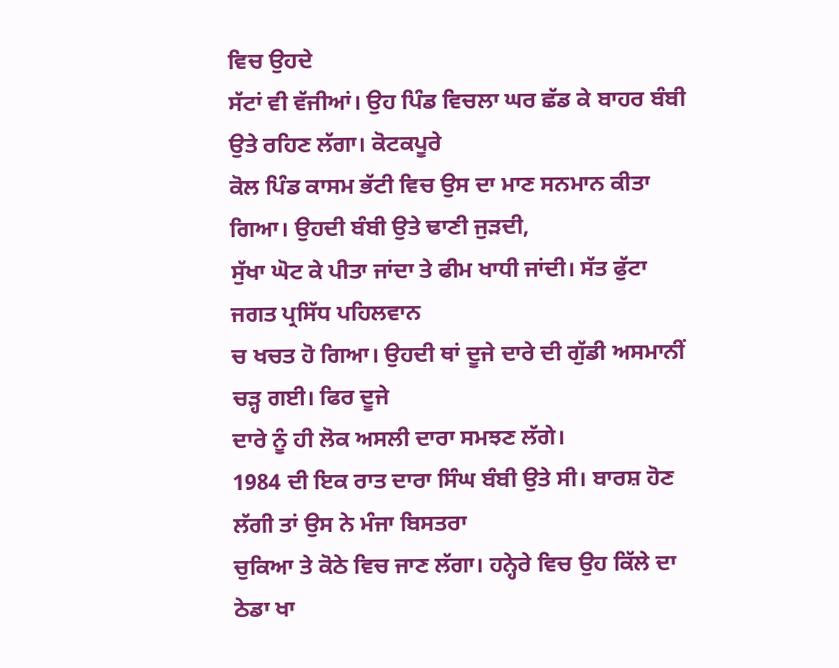ਵਿਚ ਉਹਦੇ
ਸੱਟਾਂ ਵੀ ਵੱਜੀਆਂ। ਉਹ ਪਿੰਡ ਵਿਚਲਾ ਘਰ ਛੱਡ ਕੇ ਬਾਹਰ ਬੰਬੀ ਉਤੇ ਰਹਿਣ ਲੱਗਾ। ਕੋਟਕਪੂਰੇ
ਕੋਲ ਪਿੰਡ ਕਾਸਮ ਭੱਟੀ ਵਿਚ ਉਸ ਦਾ ਮਾਣ ਸਨਮਾਨ ਕੀਤਾ ਗਿਆ। ਉਹਦੀ ਬੰਬੀ ਉਤੇ ਢਾਣੀ ਜੁੜਦੀ,
ਸੁੱਖਾ ਘੋਟ ਕੇ ਪੀਤਾ ਜਾਂਦਾ ਤੇ ਫੀਮ ਖਾਧੀ ਜਾਂਦੀ। ਸੱਤ ਫੁੱਟਾ ਜਗਤ ਪ੍ਰਸਿੱਧ ਪਹਿਲਵਾਨ
ਚ ਖਚਤ ਹੋ ਗਿਆ। ਉਹਦੀ ਥਾਂ ਦੂਜੇ ਦਾਰੇ ਦੀ ਗੁੱਡੀ ਅਸਮਾਨੀਂ ਚੜ੍ਹ ਗਈ। ਫਿਰ ਦੂਜੇ
ਦਾਰੇ ਨੂੰ ਹੀ ਲੋਕ ਅਸਲੀ ਦਾਰਾ ਸਮਝਣ ਲੱਗੇ।
1984 ਦੀ ਇਕ ਰਾਤ ਦਾਰਾ ਸਿੰਘ ਬੰਬੀ ਉਤੇ ਸੀ। ਬਾਰਸ਼ ਹੋਣ ਲੱਗੀ ਤਾਂ ਉਸ ਨੇ ਮੰਜਾ ਬਿਸਤਰਾ
ਚੁਕਿਆ ਤੇ ਕੋਠੇ ਵਿਚ ਜਾਣ ਲੱਗਾ। ਹਨ੍ਹੇਰੇ ਵਿਚ ਉਹ ਕਿੱਲੇ ਦਾ ਠੇਡਾ ਖਾ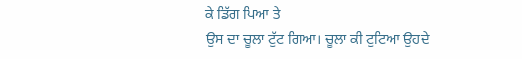ਕੇ ਡਿੱਗ ਪਿਆ ਤੇ
ਉਸ ਦਾ ਚੂਲਾ ਟੁੱਟ ਗਿਆ। ਚੂਲਾ ਕੀ ਟੁਟਿਆ ਉਹਦੇ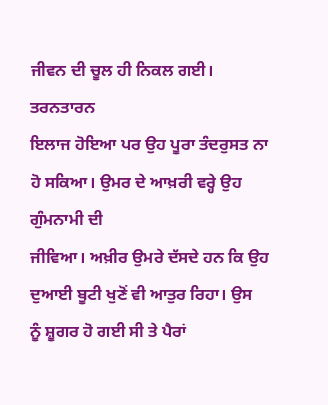ਜੀਵਨ ਦੀ ਚੂਲ ਹੀ ਨਿਕਲ ਗਈ। ਤਰਨਤਾਰਨ
ਇਲਾਜ ਹੋਇਆ ਪਰ ਉਹ ਪੂਰਾ ਤੰਦਰੁਸਤ ਨਾ ਹੋ ਸਕਿਆ। ਉਮਰ ਦੇ ਆਖ਼ਰੀ ਵਰ੍ਹੇ ਉਹ ਗੁੰਮਨਾਮੀ ਦੀ
ਜੀਵਿਆ। ਅਖ਼ੀਰ ਉਮਰੇ ਦੱਸਦੇ ਹਨ ਕਿ ਉਹ ਦੁਆਈ ਬੂਟੀ ਖੁਣੋਂ ਵੀ ਆਤੁਰ ਰਿਹਾ। ਉਸ
ਨੂੰ ਸ਼ੂਗਰ ਹੋ ਗਈ ਸੀ ਤੇ ਪੈਰਾਂ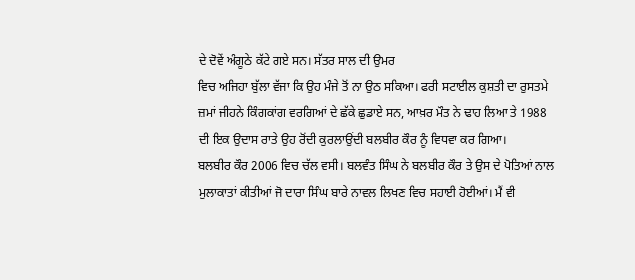ਦੇ ਦੋਵੇਂ ਅੰਗੂਠੇ ਕੱਟੇ ਗਏ ਸਨ। ਸੱਤਰ ਸਾਲ ਦੀ ਉਮਰ
ਵਿਚ ਅਜਿਹਾ ਬੁੱਲਾ ਵੱਜਾ ਕਿ ਉਹ ਮੰਜੇ ਤੋਂ ਨਾ ਉਠ ਸਕਿਆ। ਫਰੀ ਸਟਾਈਲ ਕੁਸ਼ਤੀ ਦਾ ਰੁਸਤਮੇ
ਜ਼ਮਾਂ ਜੀਹਨੇ ਕਿੰਗਕਾਂਗ ਵਰਗਿਆਂ ਦੇ ਛੱਕੇ ਛੁਡਾਏ ਸਨ, ਆਖ਼ਰ ਮੌਤ ਨੇ ਢਾਹ ਲਿਆ ਤੇ 1988
ਦੀ ਇਕ ਉਦਾਸ ਰਾਤੇ ਉਹ ਰੋਂਦੀ ਕੁਰਲਾਉਂਦੀ ਬਲਬੀਰ ਕੌਰ ਨੂੰ ਵਿਧਵਾ ਕਰ ਗਿਆ।
ਬਲਬੀਰ ਕੌਰ 2006 ਵਿਚ ਚੱਲ ਵਸੀ। ਬਲਵੰਤ ਸਿੰਘ ਨੇ ਬਲਬੀਰ ਕੌਰ ਤੇ ਉਸ ਦੇ ਪੋਤਿਆਂ ਨਾਲ
ਮੁਲਾਕਾਤਾਂ ਕੀਤੀਆਂ ਜੋ ਦਾਰਾ ਸਿੰਘ ਬਾਰੇ ਨਾਵਲ ਲਿਖਣ ਵਿਚ ਸਹਾਈ ਹੋਈਆਂ। ਮੈਂ ਵੀ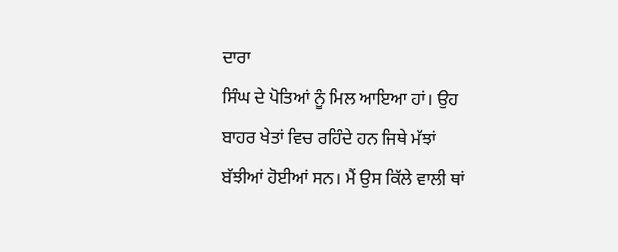ਦਾਰਾ
ਸਿੰਘ ਦੇ ਪੋਤਿਆਂ ਨੂੰ ਮਿਲ ਆਇਆ ਹਾਂ। ਉਹ ਬਾਹਰ ਖੇਤਾਂ ਵਿਚ ਰਹਿੰਦੇ ਹਨ ਜਿਥੇ ਮੱਝਾਂ
ਬੱਝੀਆਂ ਹੋਈਆਂ ਸਨ। ਮੈਂ ਉਸ ਕਿੱਲੇ ਵਾਲੀ ਥਾਂ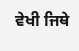ਵੇਖੀ ਜਿਥੇ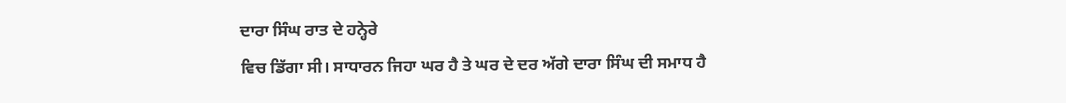ਦਾਰਾ ਸਿੰਘ ਰਾਤ ਦੇ ਹਨ੍ਹੇਰੇ
ਵਿਚ ਡਿੱਗਾ ਸੀ। ਸਾਧਾਰਨ ਜਿਹਾ ਘਰ ਹੈ ਤੇ ਘਰ ਦੇ ਦਰ ਅੱਗੇ ਦਾਰਾ ਸਿੰਘ ਦੀ ਸਮਾਧ ਹੈ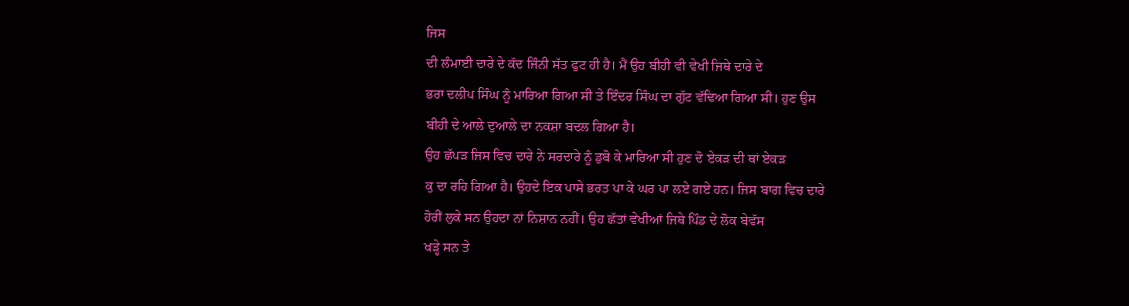ਜਿਸ
ਦੀ ਲੰਮਾਈ ਦਾਰੇ ਦੇ ਕੱਦ ਜਿੰਨੀ ਸੱਤ ਫੁਟ ਹੀ ਹੈ। ਮੈਂ ਉਹ ਬੀਹੀ ਵੀ ਵੇਖੀ ਜਿਥੇ ਦਾਰੇ ਦੇ
ਭਰਾ ਦਲੀਪ ਸਿੰਘ ਨੂੰ ਮਾਰਿਆ ਗਿਆ ਸੀ ਤੇ ਇੰਦਰ ਸਿੰਘ ਦਾ ਗੁੱਟ ਵੱਢਿਆ ਗਿਆ ਸੀ। ਹੁਣ ਉਸ
ਬੀਹੀ ਦੇ ਆਲੇ ਦੁਆਲੇ ਦਾ ਨਕਸ਼ਾ ਬਦਲ ਗਿਆ ਹੈ।
ਉਹ ਛੱਪੜ ਜਿਸ ਵਿਚ ਦਾਰੇ ਨੇ ਸਰਦਾਰੇ ਨੂੰ ਡੁਬੋ ਕੇ ਮਾਰਿਆ ਸੀ ਹੁਣ ਦੋ ਏਕੜ ਦੀ ਥਾਂ ਏਕੜ
ਕੁ ਦਾ ਰਹਿ ਗਿਆ ਹੈ। ਉਹਦੇ ਇਕ ਪਾਸੇ ਭਰਤ ਪਾ ਕੇ ਘਰ ਪਾ ਲਏ ਗਏ ਹਨ। ਜਿਸ ਬਾਗ ਵਿਚ ਦਾਰੇ
ਹੋਰੀਂ ਲੁਕੇ ਸਨ ਉਹਦਾ ਨਾਂ ਨਿਸ਼ਾਨ ਨਹੀਂ। ਉਹ ਛੱਤਾਂ ਵੇਖੀਆਂ ਜਿਥੇ ਪਿੰਡ ਦੇ ਲੋਕ ਬੇਵੱਸ
ਖੜ੍ਹੇ ਸਨ ਤੇ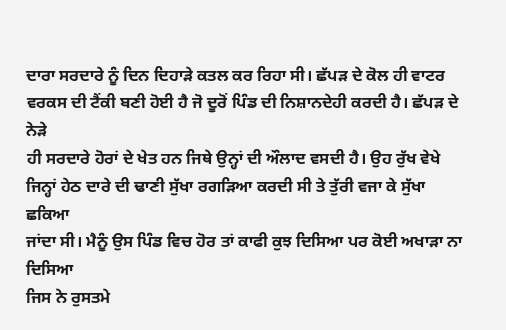ਦਾਰਾ ਸਰਦਾਰੇ ਨੂੰ ਦਿਨ ਦਿਹਾੜੇ ਕਤਲ ਕਰ ਰਿਹਾ ਸੀ। ਛੱਪੜ ਦੇ ਕੋਲ ਹੀ ਵਾਟਰ
ਵਰਕਸ ਦੀ ਟੈਂਕੀ ਬਣੀ ਹੋਈ ਹੈ ਜੋ ਦੂਰੋਂ ਪਿੰਡ ਦੀ ਨਿਸ਼ਾਨਦੇਹੀ ਕਰਦੀ ਹੈ। ਛੱਪੜ ਦੇ ਨੇੜੇ
ਹੀ ਸਰਦਾਰੇ ਹੋਰਾਂ ਦੇ ਖੇਤ ਹਨ ਜਿਥੇ ਉਨ੍ਹਾਂ ਦੀ ਔਲਾਦ ਵਸਦੀ ਹੈ। ਉਹ ਰੁੱਖ ਵੇਖੇ
ਜਿਨ੍ਹਾਂ ਹੇਠ ਦਾਰੇ ਦੀ ਢਾਣੀ ਸੁੱਖਾ ਰਗੜਿਆ ਕਰਦੀ ਸੀ ਤੇ ਤੁੱਰੀ ਵਜਾ ਕੇ ਸੁੱਖਾ ਛਕਿਆ
ਜਾਂਦਾ ਸੀ। ਮੈਨੂੰ ਉਸ ਪਿੰਡ ਵਿਚ ਹੋਰ ਤਾਂ ਕਾਫੀ ਕੁਝ ਦਿਸਿਆ ਪਰ ਕੋਈ ਅਖਾੜਾ ਨਾ ਦਿਸਿਆ
ਜਿਸ ਨੇ ਰੁਸਤਮੇ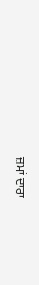ਜ਼ਮਾਂ ਦਾਰਾ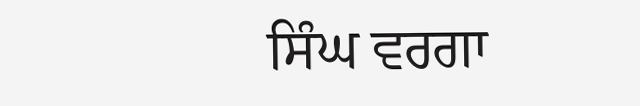ਸਿੰਘ ਵਰਗਾ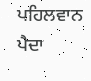ਪਹਿਲਵਾਨ ਪੈਦਾ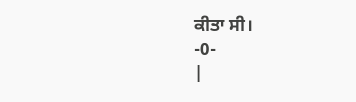ਕੀਤਾ ਸੀ।
-0-
|